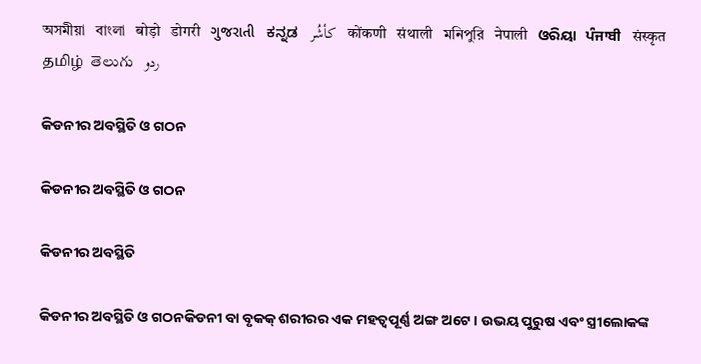অসমীয়া   বাংলা   बोड़ो   डोगरी   ગુજરાતી   ಕನ್ನಡ   كأشُر   कोंकणी   संथाली   মনিপুরি   नेपाली   ଓରିୟା   ਪੰਜਾਬੀ   संस्कृत   தமிழ்  తెలుగు   ردو

କିଡନୀର ଅବସ୍ଥିତି ଓ ଗଠନ

କିଡନୀର ଅବସ୍ଥିତି ଓ ଗଠନ

କିଡନୀର ଅବସ୍ଥିତି

କିଡନୀର ଅବସ୍ଥିତି ଓ ଗଠନକିଡନୀ ବା ବୃକକ୍ ଶରୀରର ଏକ ମହତ୍ଵପୂର୍ଣ୍ଣ ଅଙ୍ଗ ଅଟେ । ଉଭୟ ପୁରୁଷ ଏବଂ ସ୍ତ୍ରୀଲୋକଙ୍କ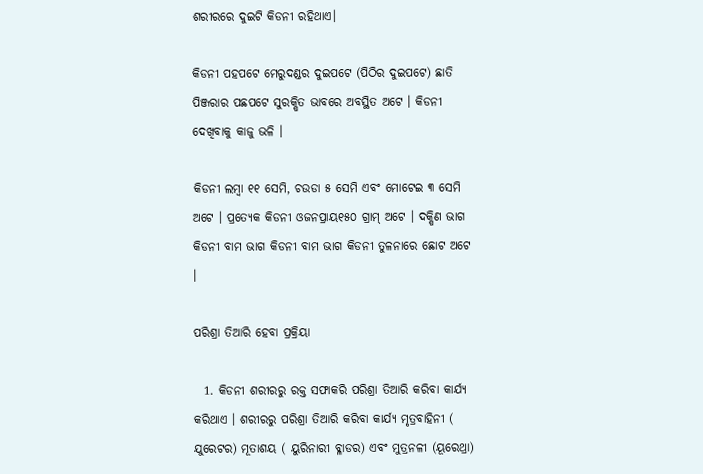ଶରୀରରେ ଦୁଇଟି କିଡନୀ ରହିଥାଏ।

କିଡନୀ ପହପଟେ ମେରୁଦଣ୍ଡର ଦୁଇପଟେ (ପିଠିର ଦୁଇପଟେ) ଛାତି ପିଞ୍ଜରାର ପଛପଟେ ସୁରକ୍ଷିତ ଭାବରେ ଅବସ୍ଥିତ ଅଟେ । କିଡନୀ ଦେଖିବାକୁ କାଜୁ ଭଳି ।

କିଡନୀ ଲମ୍ବା ୧୧ ସେମି, ଚଉଡା ୫ ସେମି ଏବଂ ମୋଟେଇ ୩ ସେମି ଅଟେ । ପ୍ରତ୍ୟେକ କିଡନୀ ଓଜନପ୍ରାୟ୧୫୦ ଗ୍ରାମ୍ ଅଟେ । ଦକ୍ଷିଣ ଭାଗ କିଡନୀ ବାମ ଭାଗ କିଡନୀ ବାମ ଭାଗ କିଡନୀ ତୁଳନାରେ ଛୋଟ ଅଟେ ।

ପରିଶ୍ରା ତିଆରି ହେବା ପ୍ରକ୍ରିୟା

  1. କିଡନୀ ଶରୀରରୁ ରକ୍ତ ସଫାକରି ପରିଶ୍ରା ତିଆରି କରିବା କାର୍ଯ୍ୟ କରିଥାଏ । ଶରୀରରୁ ପରିଶ୍ରା ତିଆରି କରିବା କାର୍ଯ୍ୟ ମୃତ୍ରବାହିନୀ ( ଯୁରେଟର) ମୂତାଶୟ ( ୟୁରିନାରୀ ବ୍ଳାଡର) ଏବଂ ମୁତ୍ରନଳୀ (ୟୂରେଥ୍ରା)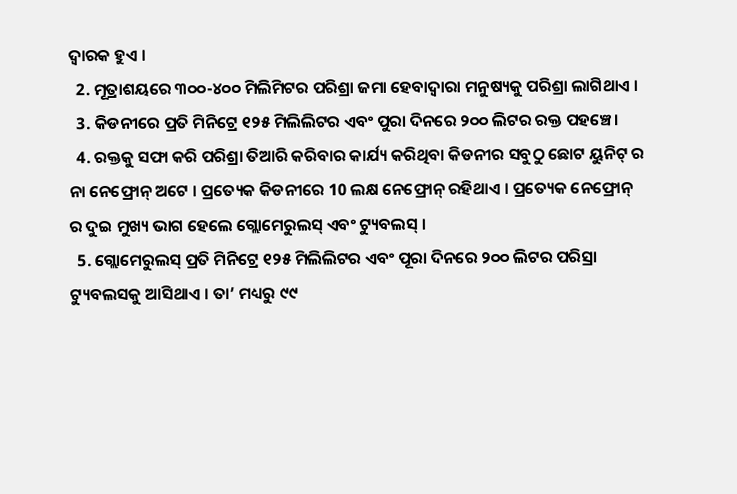ଦ୍ଵାରକ ହୁଏ ।
  2. ମୂତ୍ରାଶୟରେ ୩୦୦-୪୦୦ ମିଲିମିଟର ପରିଶ୍ରା ଜମା ହେବାଦ୍ଵାରା ମନୁଷ୍ୟକୁ ପରିଶ୍ରା ଲାଗିଥାଏ ।
  3. କିଡନୀରେ ପ୍ରତି ମିନିଟ୍ରେ ୧୨୫ ମିଲିଲିଟର ଏବଂ ପୁରା ଦିନରେ ୨୦୦ ଲିଟର ରକ୍ତ ପହଞ୍ଚେ।
  4. ରକ୍ତକୁ ସଫା କରି ପରିଶ୍ରା ତିଆରି କରିବାର କାର୍ଯ୍ୟ କରିଥିବା କିଡନୀର ସବୁଠୁ ଛୋଟ ୟୁନିଟ୍ ର ନା ନେଫ୍ରୋନ୍ ଅଟେ । ପ୍ରତ୍ୟେକ କିଡନୀରେ 10 ଲକ୍ଷ ନେଫ୍ରୋନ୍ ରହିଥାଏ । ପ୍ରତ୍ୟେକ ନେଫ୍ରୋନ୍ ର ଦୁଇ ମୁଖ୍ୟ ଭାଗ ହେଲେ ଗ୍ଲୋମେରୁଲସ୍ ଏବଂ ଟ୍ୟୁବଲସ୍ ।
  5. ଗ୍ଲୋମେରୁଲସ୍ ପ୍ରତି ମିନିଟ୍ରେ ୧୨୫ ମିଲିଲିଟର ଏବଂ ପୂରା ଦିନରେ ୨୦୦ ଲିଟର ପରିସ୍ରା ଟ୍ୟୁବଲସକୁ ଆସିଥାଏ । ତା’ ମଧ୍ୟରୁ ୯୯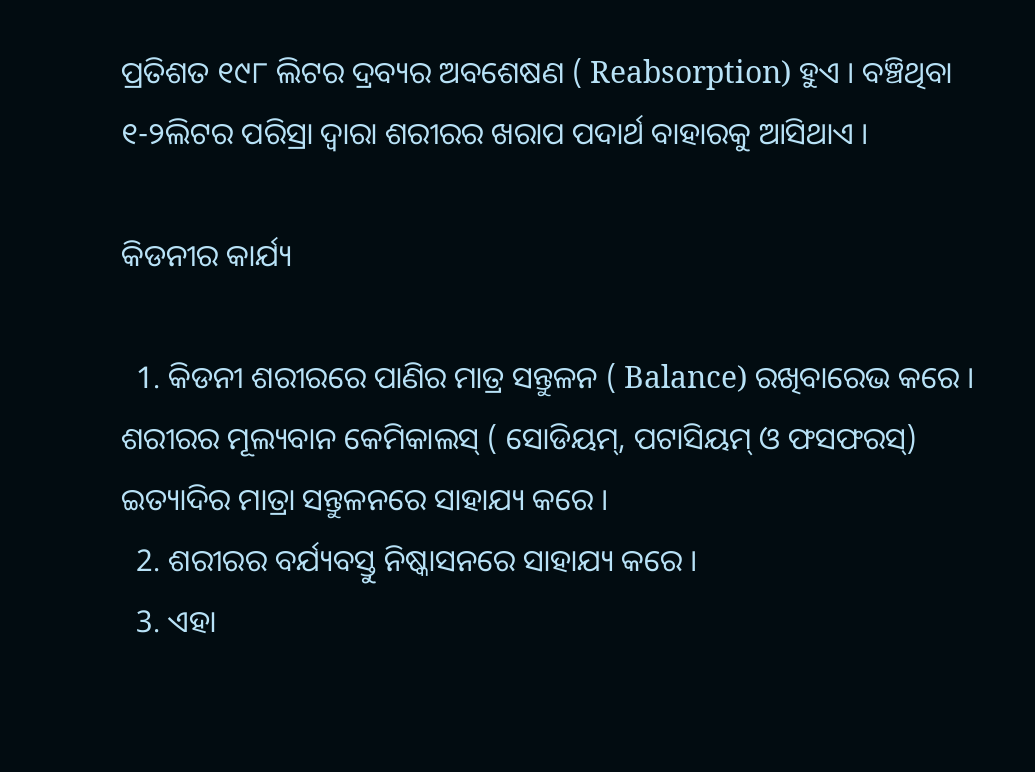ପ୍ରତିଶତ ୧୯୮ ଲିଟର ଦ୍ରବ୍ୟର ଅବଶେଷଣ ( Reabsorption) ହୁଏ । ବଞ୍ଚିଥିବା ୧-୨ଲିଟର ପରିସ୍ରା ଦ୍ଵାରା ଶରୀରର ଖରାପ ପଦାର୍ଥ ବାହାରକୁ ଆସିଥାଏ ।

କିଡନୀର କାର୍ଯ୍ୟ

  1. କିଡନୀ ଶରୀରରେ ପାଣିର ମାତ୍ର ସନ୍ତୁଳନ ( Balance) ରଖିବାରେଭ କରେ । ଶରୀରର ମୂଲ୍ୟବାନ କେମିକାଲସ୍ ( ସୋଡିୟମ୍, ପଟାସିୟମ୍ ଓ ଫସଫରସ୍) ଇତ୍ୟାଦିର ମାତ୍ରା ସନ୍ତୁଳନରେ ସାହାଯ୍ୟ କରେ ।
  2. ଶରୀରର ବର୍ଯ୍ୟବସ୍ତୁ ନିଷ୍କାସନରେ ସାହାଯ୍ୟ କରେ ।
  3. ଏହା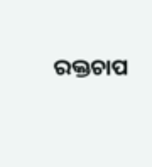ରକ୍ତଚାପ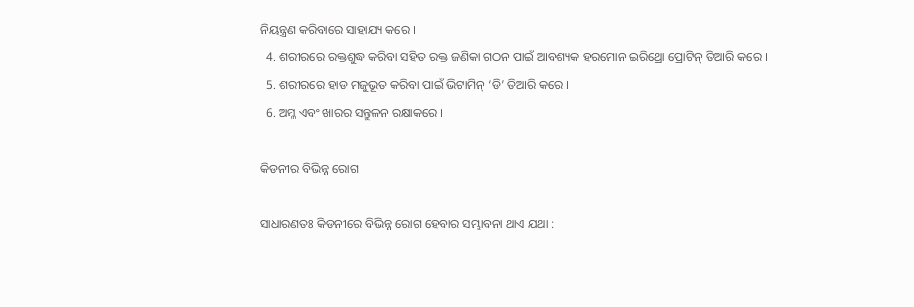ନିୟନ୍ତ୍ରଣ କରିବାରେ ସାହାଯ୍ୟ କରେ ।
  4. ଶରୀରରେ ରକ୍ତଶୁଦ୍ଧ କରିବା ସହିତ ରକ୍ତ ଜଣିକା ଗଠନ ପାଇଁ ଆବଶ୍ୟକ ହରମୋନ ଇରିଥ୍ରୋ ପ୍ରୋଟିନ୍ ତିଆରି କରେ ।
  5. ଶରୀରରେ ହାଡ ମଜୁଭୂତ କରିବା ପାଇଁ ଭିଟାମିନ୍ ‘ଡି’ ତିଆରି କରେ ।
  6. ଅମ୍ଳ ଏବଂ ଖାରର ସନ୍ତୁଳନ ରକ୍ଷାକରେ ।

କିଡନୀର ବିଭିନ୍ନ ରୋଗ

ସାଧାରଣତଃ କିଡନୀରେ ବିଭିନ୍ନ ରୋଗ ହେବାର ସମ୍ଭାବନା ଥାଏ ଯଥା :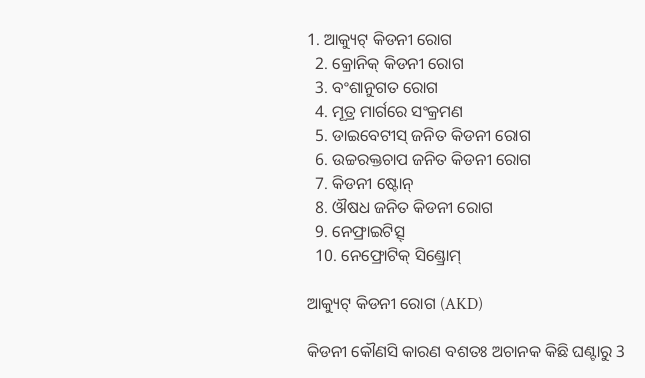1. ଆକ୍ୟୁଟ୍ କିଡନୀ ରୋଗ
  2. କ୍ରୋନିକ୍ କିଡନୀ ରୋଗ
  3. ବଂଶାନୁଗତ ରୋଗ
  4. ମୂତ୍ର ମାର୍ଗରେ ସଂକ୍ରମଣ
  5. ଡାଇବେଟୀସ୍ ଜନିତ କିଡନୀ ରୋଗ
  6. ଉଚ୍ଚରକ୍ତଚାପ ଜନିତ କିଡନୀ ରୋଗ
  7. କିଡନୀ ଷ୍ଟୋନ୍
  8. ଔଷଧ ଜନିତ କିଡନୀ ରୋଗ
  9. ନେଫ୍ରାଇଟିତ୍ସ୍
  10. ନେଫ୍ରୋଟିକ୍ ସିଣ୍ଡ୍ରୋମ୍

ଆକ୍ୟୁଟ୍ କିଡନୀ ରୋଗ (AKD)

କିଡନୀ କୌଣସି କାରଣ ବଶତଃ ଅଚାନକ କିଛି ଘଣ୍ଟାରୁ 3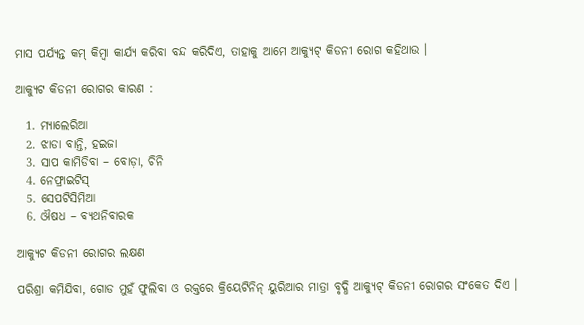ମାସ ପର୍ଯ୍ୟନ୍ତ କମ୍ କିମ୍ବା କାର୍ଯ୍ୟ କରିବା ବନ୍ଦ କରିଦିଏ, ତାହାକୁ ଆମେ ଆକ୍ୟୁଟ୍ କିଡନୀ ରୋଗ କହିଥାଉ ।

ଆକ୍ୟୁଟ କିଡନୀ ରୋଗର କାରଣ :

  1. ମ୍ୟାଲେରିଆ
  2. ଝାଡା ବାନ୍ତି, ହଇଜା
  3. ସାପ କାମିଡିବା – ବୋଡ଼ା, ଚିନି
  4. ନେଫ୍ରାଇଟିସ୍
  5. ସେପଟିସିମିଆ
  6. ଔଷଧ – ବ୍ୟଥନିବାରକ

ଆକ୍ୟୁଟ କିଡନୀ ରୋଗର ଲକ୍ଷଣ

ପରିଶ୍ରା କମିଯିବା, ଗୋଡ ମୁହଁ ଫୁଲିବା ଓ ରକ୍ତରେ କ୍ରିୟେଟିନିନ୍ ୟୁରିଆର ମାତ୍ରା ବୃଦ୍ଧି ଆକ୍ୟୁଟ୍ କିଡନୀ ରୋଗର ସଂକେତ ଦିଏ ।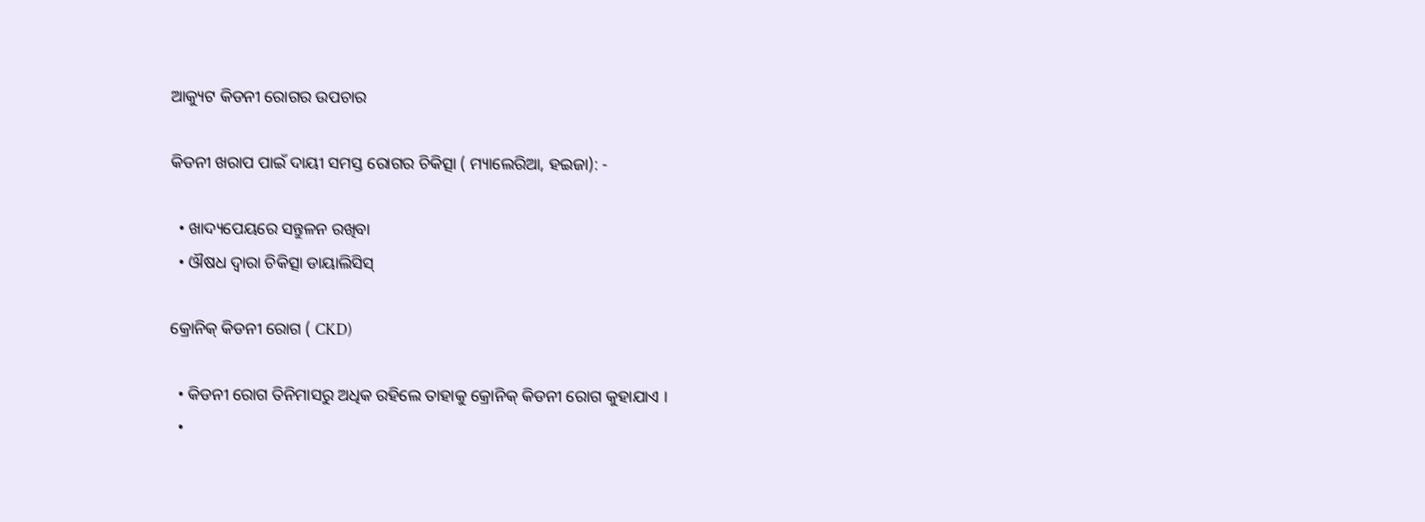ଆକ୍ୟୁଟ କିଡନୀ ରୋଗର ଉପଚାର

କିଡନୀ ଖରାପ ପାଇଁ ଦାୟୀ ସମସ୍ତ ରୋଗର ଚିକିତ୍ସା ( ମ୍ୟାଲେରିଆ, ହଇଜା): -

  • ଖାଦ୍ୟପେୟରେ ସନ୍ତୁଳନ ରଖିବା
  • ଔଷଧ ଦ୍ଵାରା ଚିକିତ୍ସା ଡାୟାଲିସିସ୍

କ୍ରୋନିକ୍ କିଡନୀ ରୋଗ ( CKD)

  • କିଡନୀ ରୋଗ ତିନିମାସରୁ ଅଧିକ ରହିଲେ ତାହାକୁ କ୍ରୋନିକ୍ କିଡନୀ ରୋଗ କୁହାଯାଏ ।
  •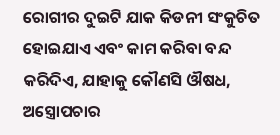ରୋଗୀର ଦୁଇଟି ଯାକ କିଡନୀ ସଂକୁଚିତ ହୋଇଯାଏ ଏବଂ କାମ କରିବା ବନ୍ଦ କରିଦିଏ, ଯାହାକୁ କୌଣସି ଔଷଧ, ଅସ୍ତ୍ରୋପଚାର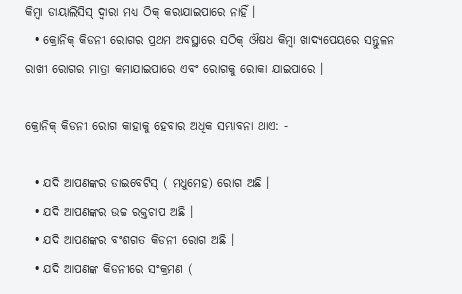କିମ୍ବା ଡାୟାଲିସିସ୍ ଦ୍ଵାରା ମଧ୍ୟ ଠିକ୍ କରାଯାଇପାରେ ନାହିଁ ।
  • କ୍ରୋନିକ୍ କିଡନୀ ରୋଗର ପ୍ରଥମ ଅବସ୍ଥାରେ ସଠିକ୍ ଔଷଧ କିମ୍ବା ଖାଦ୍ୟପେୟରେ ସନ୍ତୁଳନ ରାଖୀ ରୋଗର ମାତ୍ରା କମାଯାଇପାରେ ଏବଂ ରୋଗକୁ ରୋକା ଯାଇପାରେ ।

କ୍ରୋନିକ୍ କିଡନୀ ରୋଗ କାହାକୁ ହେବାର ଅଧିକ ସମ୍ଭାବନା ଥାଏ: -

  • ଯଦି ଆପଣଙ୍କର ଡାଇବେଟିସ୍ ( ମଧୁମେହ) ରୋଗ ଅଛି ।
  • ଯଦି ଆପଣଙ୍କର ଉଚ୍ଚ ରକ୍ତଚାପ ଅଛି ।
  • ଯଦି ଆପଣଙ୍କର ବଂଶଗତ କିଡନୀ ରୋଗ ଅଛି ।
  • ଯଦି ଆପଣଙ୍କ କିଡନୀରେ ସଂକ୍ରମଣ (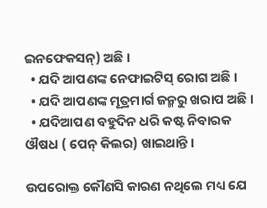ଇନଫେକସନ୍) ଅଛି ।
  • ଯଦି ଆପଣଙ୍କ ନେଫାଇଟିସ୍ ରୋଗ ଅଛି ।
  • ଯଦି ଆପଣଙ୍କ ମୂତ୍ରମାର୍ଗ ଜନ୍ମରୁ ଖରାପ ଅଛି ।
  • ଯଦିଆପଣ ବହୁଦିନ ଧରି କଷ୍ଟ ନିବାରକ ଔଷଧ ( ପେନ୍ କିଲର) ଖାଇଥାନ୍ତି ।

ଉପରୋକ୍ତ କୌଣସି କାରଣ ନଥିଲେ ମଧ୍ୟ ଯେ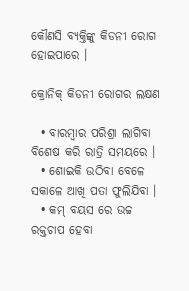କୌଣସି ବ୍ୟକ୍ତିଙ୍କୁ କିଡନୀ ରୋଗ ହୋଇପାରେ ।

କ୍ରୋନିକ୍ କିଡନୀ ରୋଗର ଲକ୍ଷଣ

  • ବାରମ୍ବାର ପରିଶ୍ରା ଲାଗିବା ବିଶେଷ କରି ରାତ୍ରି ସମୟରେ ।
  • ଶୋଇକି ଉଠିବା ବେଳେ ସକାଳେ ଆଖି ପତା ଫୁଲିଯିବା ।
  • କମ୍ ବୟସ ରେ ଉଚ୍ଚ ରକ୍ତଚାପ ହେବା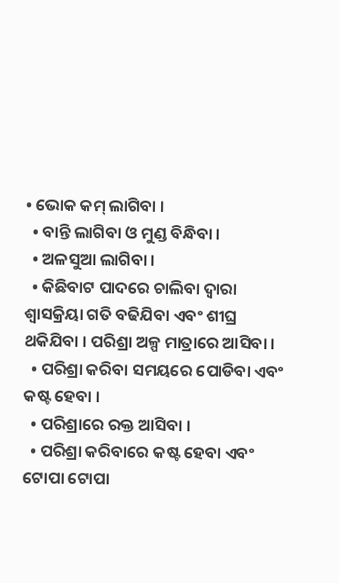• ଭୋକ କମ୍ ଲାଗିବା ।
  • ବାନ୍ତି ଲାଗିବା ଓ ମୁଣ୍ଡ ବିନ୍ଧିବା ।
  • ଅଳସୁଆ ଲାଗିବା ।
  • କିଛିବାଟ ପାଦରେ ଚାଲିବା ଦ୍ଵାରା ଶ୍ଵାସକ୍ରିୟା ଗତି ବଢିଯିବା ଏବଂ ଶୀଘ୍ର ଥକିଯିବା । ପରିଶ୍ରା ଅଳ୍ପ ମାତ୍ରାରେ ଆସିବା ।
  • ପରିଶ୍ରା କରିବା ସମୟରେ ପୋଡିବା ଏବଂ କଷ୍ଟ ହେବା ।
  • ପରିଶ୍ରାରେ ରକ୍ତ ଆସିବା ।
  • ପରିଶ୍ରା କରିବାରେ କଷ୍ଟ ହେବା ଏବଂ ଟୋପା ଟୋପା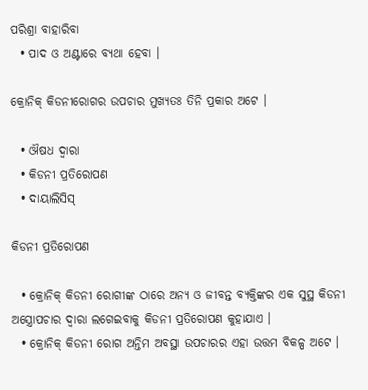ପରିଶ୍ରା ବାହାରିବା
  • ପାଦ ଓ ଅଣ୍ଟାରେ ବ୍ୟଥା ହେବା ।

କ୍ରୋନିକ୍ କିଡନୀରୋଗର ଉପଚାର ମୁଖ୍ୟତଃ ତିନି ପ୍ରକାର ଅଟେ ।

  • ଔଷଧ ଦ୍ଵାରା
  • କିଡନୀ ପ୍ରତିରୋପଣ
  • ଦାୟାଲିସିସ୍

କିଡନୀ ପ୍ରତିରୋପଣ

  • କ୍ରୋନିକ୍ କିଡନୀ ରୋଗୀଙ୍କ ଠାରେ ଅନ୍ୟ ଓ ଜୀବନ୍ତ ବ୍ୟକ୍ତିଙ୍କର ଏକ ସୁସ୍ଥ କିଡନୀ ଅସ୍ତ୍ରୋପଚାର ଦ୍ଵାରା ଲଗେଇବାକୁ କିଡନୀ ପ୍ରତିରୋପଣ କୁହାଯାଏ ।
  • କ୍ରୋନିକ୍ କିଡନୀ ରୋଗ ଅନ୍ତିମ ଅବସ୍ଥା ଉପଚାରର ଏହା ଉତ୍ତମ ବିକଳ୍ପ ଅଟେ ।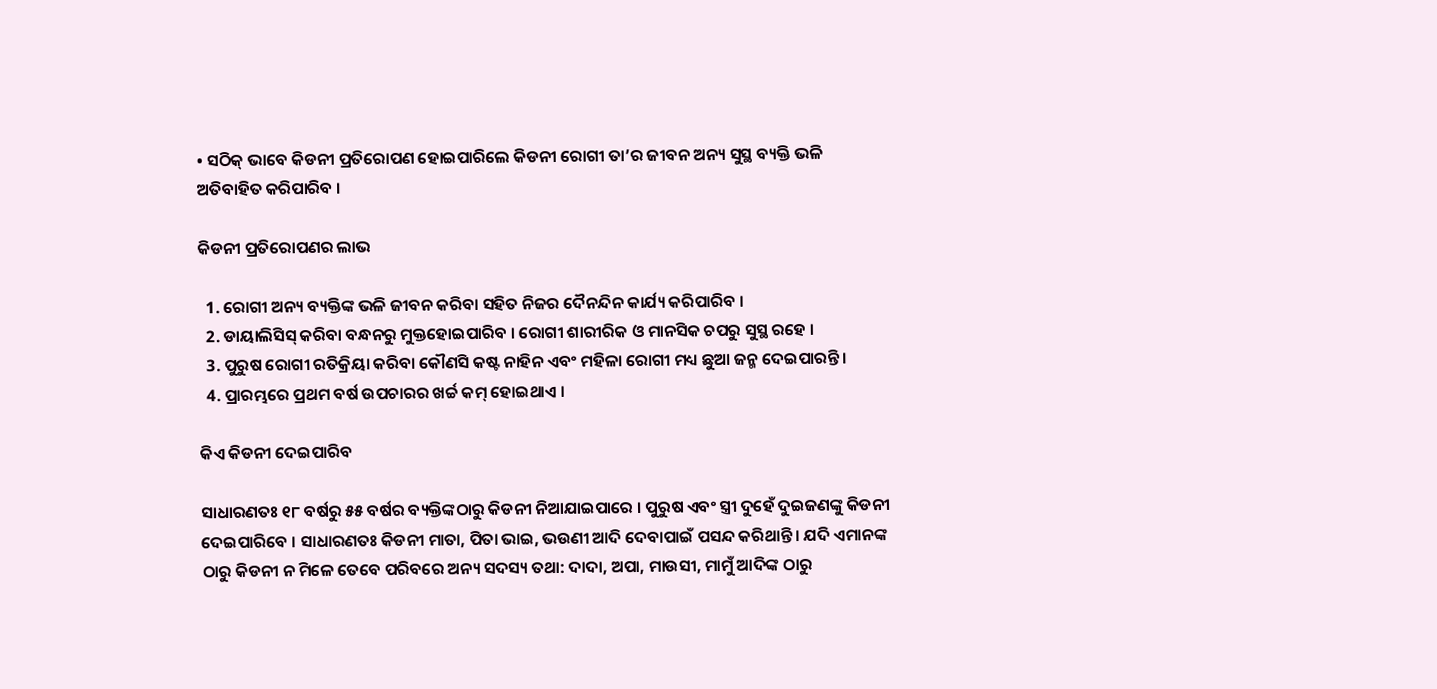• ସଠିକ୍ ଭାବେ କିଡନୀ ପ୍ରତିରୋପଣ ହୋଇପାରିଲେ କିଡନୀ ରୋଗୀ ତା’ର ଜୀବନ ଅନ୍ୟ ସୁସ୍ଥ ବ୍ୟକ୍ତି ଭଳି ଅତିବାହିତ କରିପାରିବ ।

କିଡନୀ ପ୍ରତିରୋପଣର ଲାଭ

  1. ରୋଗୀ ଅନ୍ୟ ବ୍ୟକ୍ତିଙ୍କ ଭଳି ଜୀବନ କରିବା ସହିତ ନିଜର ଦୈନନ୍ଦିନ କାର୍ଯ୍ୟ କରିପାରିବ ।
  2. ଡାୟାଲିସିସ୍ କରିବା ବନ୍ଧନରୁ ମୁକ୍ତହୋଇପାରିବ । ରୋଗୀ ଶାରୀରିକ ଓ ମାନସିକ ଚପରୁ ସୁସ୍ଥ ରହେ ।
  3. ପୁରୁଷ ରୋଗୀ ରତିକ୍ରିୟା କରିବା କୌଣସି କଷ୍ଟ ନାହିନ ଏବଂ ମହିଳା ରୋଗୀ ମଧ୍ୟ ଛୁଆ ଜନ୍ମ ଦେଇପାରନ୍ତି ।
  4. ପ୍ରାରମ୍ଭରେ ପ୍ରଥମ ବର୍ଷ ଉପଚାରର ଖର୍ଚ୍ଚ କମ୍ ହୋଇଥାଏ ।

କିଏ କିଡନୀ ଦେଇପାରିବ

ସାଧାରଣତଃ ୧୮ ବର୍ଷରୁ ୫୫ ବର୍ଷର ବ୍ୟକ୍ତିଙ୍କଠାରୁ କିଡନୀ ନିଆଯାଇପାରେ । ପୁରୁଷ ଏବଂ ସ୍ତ୍ରୀ ଦୁହେଁ ଦୁଇଜଣଙ୍କୁ କିଡନୀ ଦେଇପାରିବେ । ସାଧାରଣତଃ କିଡନୀ ମାତା, ପିତା ଭାଇ, ଭଉଣୀ ଆଦି ଦେବାପାଇଁ ପସନ୍ଦ କରିଥାନ୍ତି । ଯଦି ଏମାନଙ୍କ ଠାରୁ କିଡନୀ ନ ମିଳେ ତେବେ ପରିବରେ ଅନ୍ୟ ସଦସ୍ୟ ତଥା: ଦାଦା, ଅପା, ମାଉସୀ, ମାମୁଁ ଆଦିଙ୍କ ଠାରୁ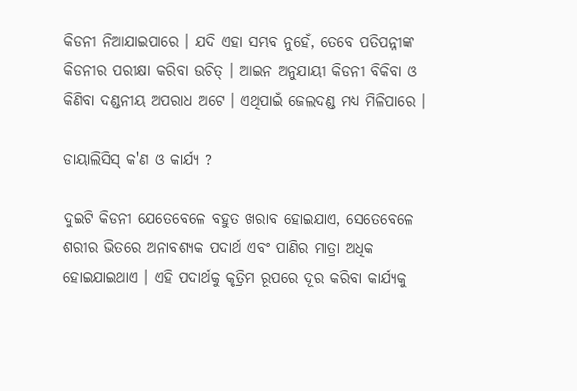କିଡନୀ ନିଆଯାଇପାରେ । ଯଦି ଏହା ସମ୍ଭବ ନୁହେଁ, ତେବେ ପତିପନ୍ନୀଙ୍କ କିଡନୀର ପରୀକ୍ଷା କରିବା ଉଚିତ୍ । ଆଇନ ଅନୁଯାୟୀ କିଡନୀ ବିକିବା ଓ କିଣିବା ଦଣ୍ଡନୀୟ ଅପରାଧ ଅଟେ । ଏଥିପାଇଁ ଜେଲଦଣ୍ଡ ମଧ୍ୟ ମିଳିପାରେ ।

ଡାୟାଲିସିସ୍ କ'ଣ ଓ କାର୍ଯ୍ୟ ?

ଦୁଇଟି କିଡନୀ ଯେତେବେଳେ ବହୁତ ଖରାବ ହୋଇଯାଏ, ସେତେବେଳେ ଶରୀର ଭିତରେ ଅନାବଶ୍ୟକ ପଦାର୍ଥ ଏବଂ ପାଣିର ମାତ୍ରା ଅଧିକ ହୋଇଯାଇଥାଏ । ଏହି ପଦାର୍ଥକୁ କୃତ୍ରିମ ରୂପରେ ଦୂର କରିବା କାର୍ଯ୍ୟକୁ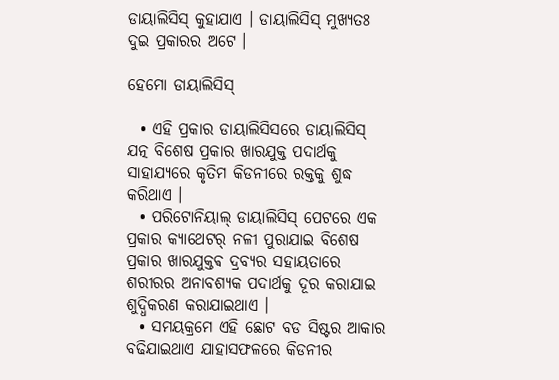ଡାୟାଲିସିସ୍ କୁହାଯାଏ । ଡାୟାଲିସିସ୍ ମୁଖ୍ୟତଃ ଦୁଇ ପ୍ରକାରର ଅଟେ ।

ହେମୋ ଡାୟାଲିସିସ୍

  • ଏହି ପ୍ରକାର ଡାୟାଲିସିସରେ ଡାୟାଲିସିସ୍ ଯତ୍ନ ବିଶେଷ ପ୍ରକାର ଖାରଯୁକ୍ତ ପଦାର୍ଥକୁ ସାହାଯ୍ୟରେ କୃତିମ କିଡନୀରେ ରକ୍ତକୁ ଶୁଦ୍ଧ କରିଥାଏ ।
  • ପରିଟୋନିୟାଲ୍ ଡାୟାଲିସିସ୍ ପେଟରେ ଏକ ପ୍ରକାର କ୍ୟାଥେଟର୍ ନଳୀ ପୁରାଯାଇ ବିଶେଷ ପ୍ରକାର ଖାରଯୁକ୍ତଵ ଦ୍ରବ୍ୟର ସହାୟତାରେ ଶରୀରର ଅନାବଶ୍ୟକ ପଦାର୍ଥକୁ ଦୂର କରାଯାଇ ଶୁଦ୍ଧିକରଣ କରାଯାଇଥାଏ ।
  • ସମୟକ୍ରମେ ଏହି ଛୋଟ ବଡ ସିଷ୍ଟର ଆକାର ବଢିଯାଇଥାଏ ଯାହାସଫଳରେ କିଡନୀର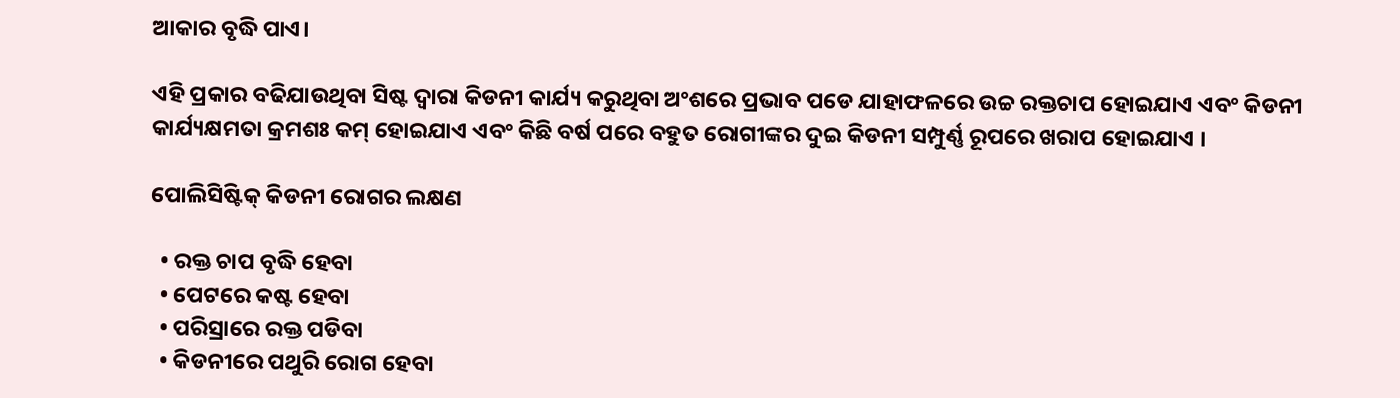ଆକାର ବୃଦ୍ଧି ପାଏ।

ଏହି ପ୍ରକାର ବଢିଯାଉଥିବା ସିଷ୍ଟ ଦ୍ଵାରା କିଡନୀ କାର୍ଯ୍ୟ କରୁଥିବା ଅଂଶରେ ପ୍ରଭାବ ପଡେ ଯାହାଫଳରେ ଉଚ୍ଚ ରକ୍ତଚାପ ହୋଇଯାଏ ଏବଂ କିଡନୀ କାର୍ଯ୍ୟକ୍ଷମତା କ୍ରମଶଃ କମ୍ ହୋଇଯାଏ ଏବଂ କିଛି ବର୍ଷ ପରେ ବହୁତ ରୋଗୀଙ୍କର ଦୁଇ କିଡନୀ ସମ୍ପୁର୍ଣ୍ଣ ରୂପରେ ଖରାପ ହୋଇଯାଏ ।

ପୋଲିସିଷ୍ଟିକ୍ କିଡନୀ ରୋଗର ଲକ୍ଷଣ

  • ରକ୍ତ ଚାପ ବୃଦ୍ଧି ହେବା
  • ପେଟରେ କଷ୍ଟ ହେବା
  • ପରିସ୍ରାରେ ରକ୍ତ ପଡିବା
  • କିଡନୀରେ ପଥୁରି ରୋଗ ହେବା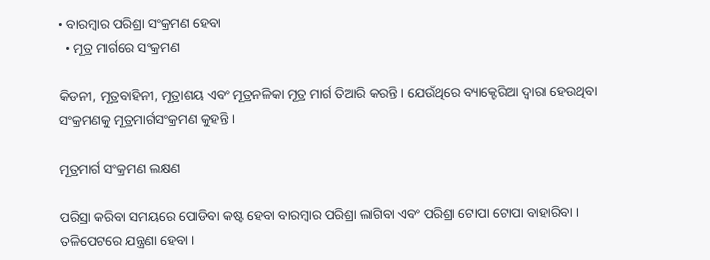• ବାରମ୍ବାର ପରିଶ୍ରା ସଂକ୍ରମଣ ହେବା
  • ମୂତ୍ର ମାର୍ଗରେ ସଂକ୍ରମଣ

କିଡନୀ, ମୂତ୍ରବାହିନୀ, ମୂତ୍ରାଶୟ ଏବଂ ମୂତ୍ରନଳିକା ମୂତ୍ର ମାର୍ଗ ତିଆରି କରନ୍ତି । ଯେଉଁଥିରେ ବ୍ୟାକ୍ଟେରିଆ ଦ୍ଵାରା ହେଉଥିବା ସଂକ୍ରମଣକୁ ମୂତ୍ରମାର୍ଗସଂକ୍ରମଣ କୁହନ୍ତି ।

ମୂତ୍ରମାର୍ଗ ସଂକ୍ରମଣ ଲକ୍ଷଣ

ପରିସ୍ରା କରିବା ସମୟରେ ପୋଡିବା କଷ୍ଟ ହେବା ବାରମ୍ବାର ପରିଶ୍ରା ଲାଗିବା ଏବଂ ପରିଶ୍ରା ଟୋପା ଟୋପା ବାହାରିବା । ତଳିପେଟରେ ଯନ୍ତ୍ରଣା ହେବା ।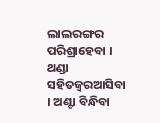ଲାଲରଙ୍ଗର ପରିଶ୍ରାହେବା । ଥଣ୍ଡା ସହିତଜ୍ଵରଆସିବା । ଅଣ୍ଟା ବିନ୍ଧିବା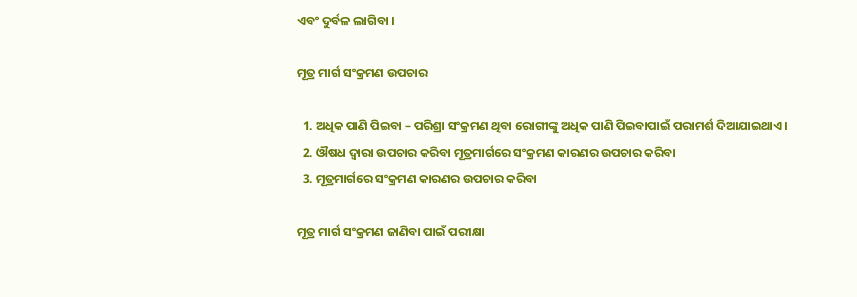ଏବଂ ଦୁର୍ବଳ ଲାଗିବା ।

ମୂତ୍ର ମାର୍ଗ ସଂକ୍ରମଣ ଉପଚାର

  1. ଅଧିକ ପାଣି ପିଇବା – ପରିଶ୍ରା ସଂକ୍ରମଣ ଥିବା ରୋଗୀଙ୍କୁ ଅଧିକ ପାଣି ପିଇବାପାଇଁ ପରାମର୍ଶ ଦିଆଯାଇଥାଏ ।
  2. ଔଷଧ ଦ୍ଵାରା ଉପଚାର କରିବା ମୂତ୍ରମାର୍ଗରେ ସଂକ୍ରମଣ କାରଣର ଉପଚାର କରିବା
  3. ମୂତ୍ରମାର୍ଗରେ ସଂକ୍ରମଣ କାରଣର ଉପଚାର କରିବା

ମୂତ୍ର ମାର୍ଗ ସଂକ୍ରମଣ ଜାଣିବା ପାଇଁ ପରୀକ୍ଷା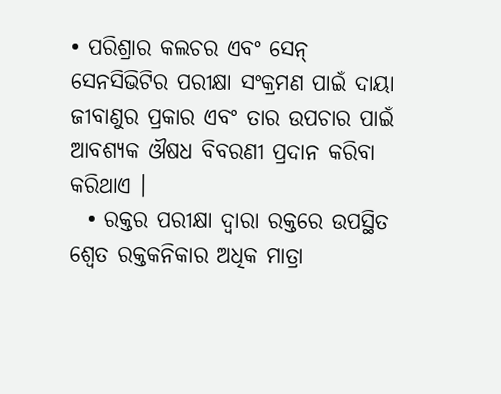• ପରିଶ୍ରାର କଲଚର ଏବଂ ସେନ୍ ସେନସିଭିଟିର ପରୀକ୍ଷା ସଂକ୍ରମଣ ପାଇଁ ଦାୟା ଜୀବାଣୁର ପ୍ରକାର ଏବଂ ତାର ଉପଚାର ପାଇଁ ଆବଶ୍ୟକ ଔଷଧ ବିବରଣୀ ପ୍ରଦାନ କରିବା କରିଥାଏ ।
  • ରକ୍ତର ପରୀକ୍ଷା ଦ୍ଵାରା ରକ୍ତରେ ଉପସ୍ଥିତ ଶ୍ଵେତ ରକ୍ତକନିକାର ଅଧିକ ମାତ୍ରା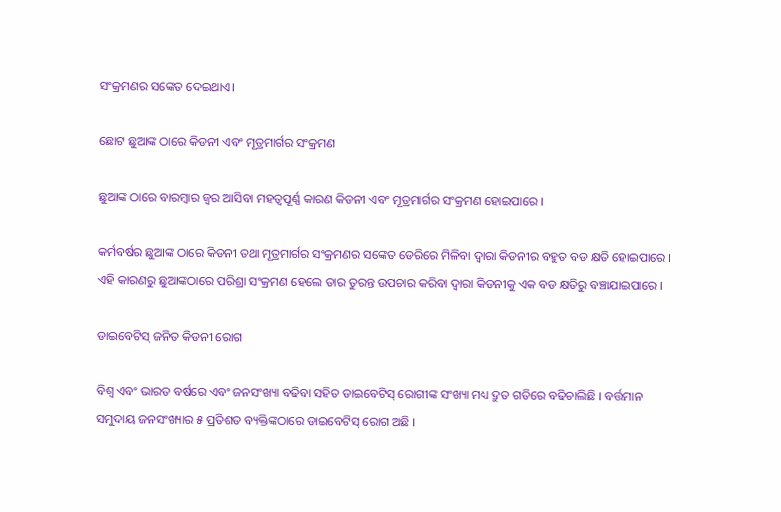ସଂକ୍ରମଣର ସଙ୍କେତ ଦେଇଥାଏ।

ଛୋଟ ଛୁଆଙ୍କ ଠାରେ କିଡନୀ ଏବଂ ମୂତ୍ରମାର୍ଗର ସଂକ୍ରମଣ

ଛୁଆଙ୍କ ଠାରେ ବାରମ୍ବାର ଜ୍ଵର ଆସିବା ମହତ୍ଵପୂର୍ଣ୍ଣ କାରଣ କିଡନୀ ଏବଂ ମୂତ୍ରମାର୍ଗର ସଂକ୍ରମଣ ହୋଇପାରେ ।

କର୍ମବର୍ଷର ଛୁଆଙ୍କ ଠାରେ କିଡନୀ ତଥା ମୂତ୍ରମାର୍ଗର ସଂକ୍ରମଣର ସଙ୍କେତ ଡେରିରେ ମିଳିବା ଦ୍ଵାରା କିଡନୀର ବହୁତ ବଡ କ୍ଷତି ହୋଇପାରେ । ଏହି କାରଣରୁ ଛୁଆଙ୍କଠାରେ ପରିଶ୍ରା ସଂକ୍ରମଣ ହେଲେ ତାର ତୁରନ୍ତ ଉପଚାର କରିବା ଦ୍ଵାରା କିଡନୀକୁ ଏକ ବଡ କ୍ଷତିରୁ ବଞ୍ଚାଯାଇପାରେ ।

ଡାଇବେଟିସ୍ ଜନିତ କିଡନୀ ରୋଗ

ବିଶ୍ଵ ଏବଂ ଭାରତ ବର୍ଷରେ ଏବଂ ଜନସଂଖ୍ୟା ବଢିବା ସହିତ ଡାଇବେଟିସ୍ ରୋଗୀଙ୍କ ସଂଖ୍ୟା ମଧ୍ୟ ଦ୍ରୁତ ଗତିରେ ବଢିଚାଲିଛି । ବର୍ତ୍ତମାନ ସମୁଦାୟ ଜନସଂଖ୍ୟାର ୫ ପ୍ରତିଶତ ବ୍ୟକ୍ତିଙ୍କଠାରେ ଡାଇବେଟିସ୍ ରୋଗ ଅଛି ।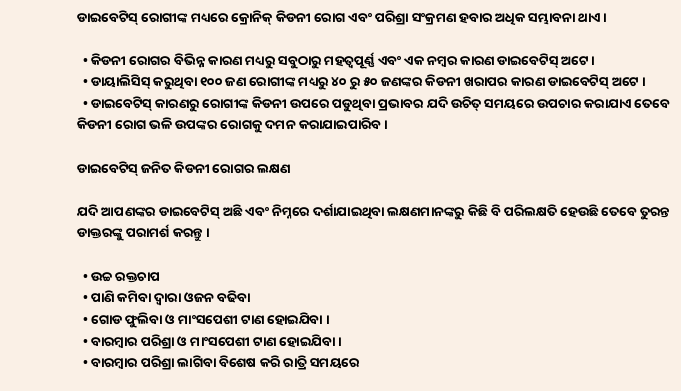ଡାଇବେଟିସ୍ ରୋଗୀଙ୍କ ମଧ୍ୟରେ କ୍ରୋନିକ୍ କିଡନୀ ରୋଗ ଏବଂ ପରିଶ୍ରା ସଂକ୍ରମଣ ହବାର ଅଧିକ ସମ୍ଭାବନା ଥାଏ ।

  • କିଡନୀ ରୋଗର ବିଭିନ୍ନ କାରଣ ମଧ୍ୟରୁ ସବୁଠାରୁ ମହତ୍ଵପୂର୍ଣ୍ଣ ଏବଂ ଏକ ନମ୍ବର କାରଣ ଡାଇବେଟିସ୍ ଅଟେ ।
  • ଡାୟାଲିସିସ୍ କରୁଥିବା ୧୦୦ ଜଣ ରୋଗୀଙ୍କ ମଧ୍ୟରୁ ୪୦ ରୁ ୫୦ ଜଣଙ୍କର କିଡନୀ ଖରାପର କାରଣ ଡାଇବେଟିସ୍ ଅଟେ ।
  • ଡାଇବେଟିସ୍ କାରଣରୁ ରୋଗୀଙ୍କ କିଡନୀ ଉପରେ ପଡୁଥିବା ପ୍ରଭାବର ଯଦି ଉଚିତ୍ ସମୟରେ ଉପଚାର କରାଯାଏ ତେବେ କିଡନୀ ରୋଗ ଭଳି ଉପଙ୍କର ରୋଗକୁ ଦମନ କରାଯାଇପାରିବ ।

ଡାଇବେଟିସ୍ ଜନିତ କିଡନୀ ରୋଗର ଲକ୍ଷଣ

ଯଦି ଆପଣଙ୍କର ଡାଇବେଟିସ୍ ଅଛି ଏବଂ ନିମ୍ନରେ ଦର୍ଶାଯାଇଥିବା ଲକ୍ଷଣମାନଙ୍କରୁ କିଛି ବି ପରିଲକ୍ଷତି ହେଉଛି ତେବେ ତୁରନ୍ତ ଡାକ୍ତରଙ୍କୁ ପରାମର୍ଶ କରନ୍ତୁ ।

  • ଉଚ୍ଚ ରକ୍ତଚାପ
  • ପାଣି କମିବା ଦ୍ଵାରା ଓଜନ ବଢିବା
  • ଗୋଡ ଫୁଲିବା ଓ ମାଂସପେଶୀ ଟାଣ ହୋଇଯିବା ।
  • ବାରମ୍ବାର ପରିଶ୍ରା ଓ ମାଂସପେଶୀ ଟାଣ ହୋଇଯିବା ।
  • ବାରମ୍ବାର ପରିଶ୍ରା ଲାଗିବା ବିଶେଷ କରି ରାତ୍ରି ସମୟରେ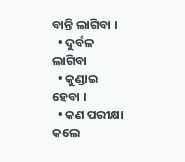ବାନ୍ତି ଲାଗିବା ।
  • ଦୁର୍ବଳ ଲାଗିବା
  • କୁଣ୍ଡାଇ ହେବା ।
  • କଣ ପରୀକ୍ଷା କଲେ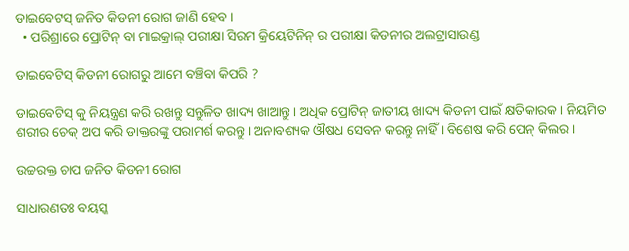ଡାଇବେଟସ୍ ଜନିତ କିଡନୀ ରୋଗ ଜାଣି ହେବ ।
  • ପରିଶ୍ରାରେ ପ୍ରୋଟିନ୍ ବା ମାଇକ୍ରାଲ୍ ପରୀକ୍ଷା ସିରମ କ୍ରିୟେଟିନିନ୍ ର ପରୀକ୍ଷା କିଡନୀର ଅଲଟ୍ରାସାଉଣ୍ଡ

ଡାଇବେଟିସ୍ କିଡନୀ ରୋଗରୁ ଆମେ ବଞ୍ଚିବା କିପରି ?

ଡାଇବେଟିସ୍ କୁ ନିୟନ୍ତ୍ରଣ କରି ରଖନ୍ତୁ ସନ୍ତୁଳିତ ଖାଦ୍ୟ ଖାଆନ୍ତୁ । ଅଧିକ ପ୍ରୋଟିନ୍ ଜାତୀୟ ଖାଦ୍ୟ କିଡନୀ ପାଇଁ କ୍ଷତିକାରକ । ନିୟମିତ ଶରୀର ଚେକ୍ ଅପ କରି ଡାକ୍ତରଙ୍କୁ ପରାମର୍ଶ କରନ୍ତୁ । ଅନାବଶ୍ୟକ ଔଷଧ ସେବନ କରନ୍ତୁ ନାହିଁ । ବିଶେଷ କରି ପେନ୍ କିଲର ।

ଉଚ୍ଚରକ୍ତ ଚାପ ଜନିତ କିଡନୀ ରୋଗ

ସାଧାରଣତଃ ବୟସ୍କ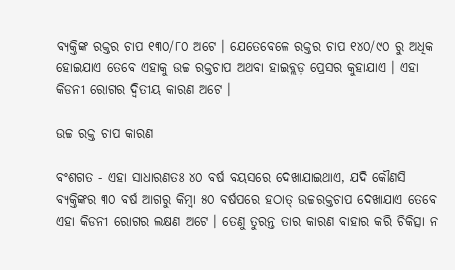ବ୍ୟକ୍ତିଙ୍କ ରକ୍ତର ଚାପ ୧୩୦/୮୦ ଅଟେ । ଯେତେବେଳେ ରକ୍ତର ଚାପ ୧୪୦/୯୦ ରୁ ଅଧିକ ହୋଇଯାଏ ତେବେ ଏହାକୁ ଉଚ୍ଚ ରକ୍ତଚାପ ଅଥବା ହାଇବ୍ଲଡ଼ ପ୍ରେସର କୁହାଯାଏ । ଏହା କିଡନୀ ରୋଗର ଦ୍ଵିତୀୟ କାରଣ ଅଟେ ।

ଉଚ୍ଚ ରକ୍ତ ଚାପ କାରଣ

ବଂଶଗତ - ଏହା ସାଧାରଣତଃ ୪୦ ବର୍ଷ ବୟସରେ ଦେଖାଯାଇଥାଏ, ଯଦି କୌଣସି ବ୍ୟକ୍ତିଙ୍କର ୩୦ ବର୍ଷ ଆଗରୁ କିମ୍ବା ୫୦ ବର୍ଷପରେ ହଠାତ୍ ଉଚ୍ଚରକ୍ତଚାପ ଦେଖାଯାଏ ତେବେ ଏହା କିଡନୀ ରୋଗର ଲକ୍ଷଣ ଅଟେ । ତେଣୁ ତୁରନ୍ତ ତାର କାରଣ ବାହାର କରି ଚିକିତ୍ସା ନ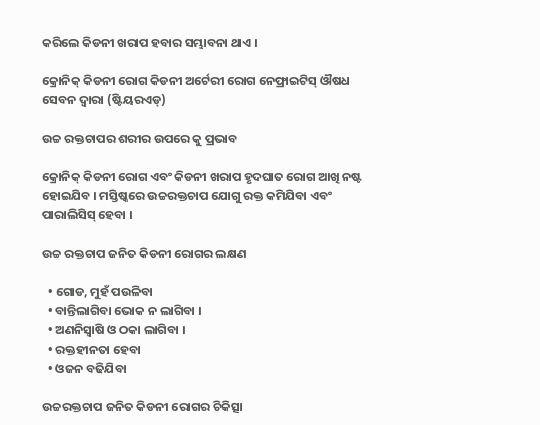କରିଲେ କିଡନୀ ଖରାପ ହବାର ସମ୍ଭାବନା ଥାଏ ।

କ୍ରୋନିକ୍ କିଡନୀ ରୋଗ କିଡନୀ ଅର୍ଟେରୀ ରୋଗ ନେଫ୍ରାଇଟିସ୍ ଔଷଧ ସେବନ ଦ୍ଵାରା (ଷ୍ଟିୟରଏଡ୍)

ଉଚ୍ଚ ରକ୍ତଚାପର ଶରୀର ଉପରେ କୁ ପ୍ରଭାବ

କ୍ରୋନିକ୍ କିଡନୀ ରୋଗ ଏବଂ କିଡନୀ ଖରାପ ହୃଦଘାତ ରୋଗ ଆଖି ନଷ୍ଟ ହୋଇଯିବ । ମସ୍ତିଷ୍କରେ ଉଚ୍ଚରକ୍ତଚାପ ଯୋଗୁ ରକ୍ତ କମିଯିବା ଏବଂ ପାରାଲିସିସ୍ ହେବା ।

ଉଚ୍ଚ ରକ୍ତଚାପ ଜନିତ କିଡନୀ ରୋଗର ଲକ୍ଷଣ

  • ଗୋଡ, ମୁହଁ ପଉଳିବା
  • ବାନ୍ତିଲାଗିବା ଭୋକ ନ ଲାଗିବା ।
  • ଅଣନିସ୍ଵାଷି ଓ ଠକା ଲାଗିବା ।
  • ରକ୍ତହୀନତା ହେବା
  • ଓଜନ ବଢିଯିବା

ଉଚ୍ଚରକ୍ତଚାପ ଜନିତ କିଡନୀ ରୋଗର ଚିକିତ୍ସା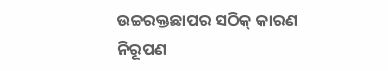ଉଚ୍ଚରକ୍ତଛାପର ସଠିକ୍ କାରଣ ନିରୂପଣ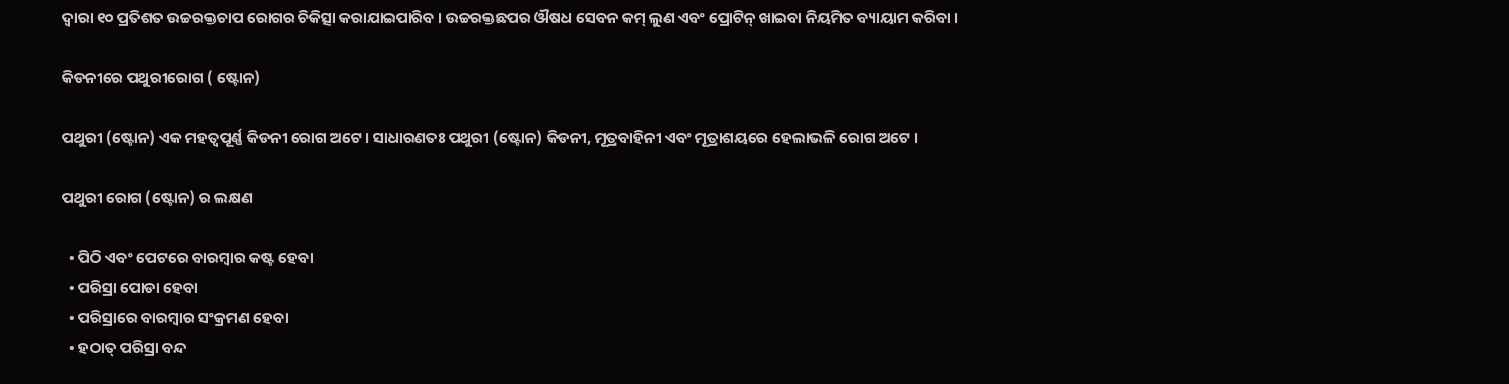ଦ୍ଵାରା ୧୦ ପ୍ରତିଶତ ଉଚ୍ଚରକ୍ତଚାପ ରୋଗର ଚିକିତ୍ସା କରାଯାଇପାରିବ । ଉଚ୍ଚରକ୍ତଛପର ଔଷଧ ସେବନ କମ୍ ଲୁଣ ଏବଂ ପ୍ରୋଟିନ୍ ଖାଇବା ନିୟମିତ ବ୍ୟାୟାମ କରିବା ।

କିଡନୀରେ ପଥୁରୀରୋଗ ( ଷ୍ଟୋନ)

ପଥୁରୀ (ଷ୍ଟୋନ) ଏକ ମହତ୍ଵପୂର୍ଣ୍ଣ କିଡନୀ ରୋଗ ଅଟେ । ସାଧାରଣତଃ ପଥୁରୀ (ଷ୍ଟୋନ) କିଡନୀ, ମୂତ୍ରବାହିନୀ ଏବଂ ମୂତ୍ରାଶୟରେ ହେଲାଭଳି ରୋଗ ଅଟେ ।

ପଥୁରୀ ରୋଗ (ଷ୍ଟୋନ) ର ଲକ୍ଷଣ

  • ପିଠି ଏବଂ ପେଟରେ ବାରମ୍ବାର କଷ୍ଟ ହେବା
  • ପରିସ୍ରା ପୋଡା ହେବା
  • ପରିସ୍ରାରେ ବାରମ୍ବାର ସଂକ୍ରମଣ ହେବା
  • ହଠାତ୍ ପରିସ୍ରା ବନ୍ଦ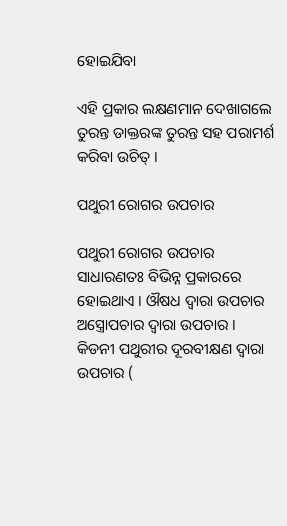ହୋଇଯିବା

ଏହି ପ୍ରକାର ଲକ୍ଷଣମାନ ଦେଖାଗଲେ ତୁରନ୍ତ ଡାକ୍ତରଙ୍କ ତୁରନ୍ତ ସହ ପରାମର୍ଶ କରିବା ଉଚିତ୍ ।

ପଥୁରୀ ରୋଗର ଉପଚାର

ପଥୁରୀ ରୋଗର ଉପଚାର ସାଧାରଣତଃ ବିଭିନ୍ନ ପ୍ରକାରରେ ହୋଇଥାଏ । ଔଷଧ ଦ୍ଵାରା ଉପଚାର ଅସ୍ତ୍ରୋପଚାର ଦ୍ଵାରା ଉପଚାର । କିଡନୀ ପଥୁରୀର ଦୂରବୀକ୍ଷଣ ଦ୍ଵାରା ଉପଚାର (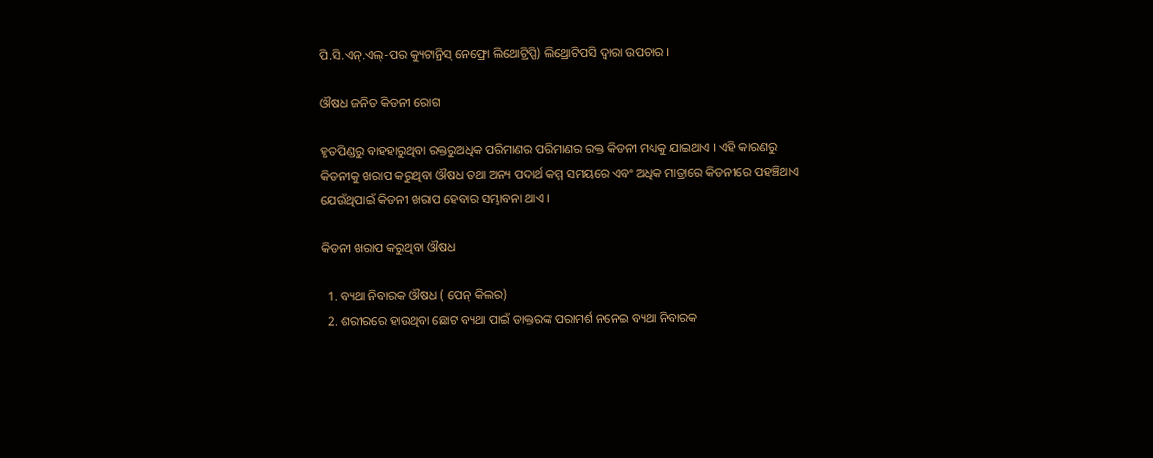ପି.ସି.ଏନ୍.ଏଲ୍-ପର କ୍ୟୁଟାନ୍ରିସ୍ ନେଫ୍ରୋ ଲିଥୋଟ୍ରିପ୍ପି) ଲିଥ୍ରୋଟିପସି ଦ୍ଵାରା ଉପଚାର ।

ଔଷଧ ଜନିତ କିଡନୀ ରୋଗ

ହୃତପିଣ୍ଡରୁ ବାହହାରୁଥିବା ରକ୍ତରୁଅଧିକ ପରିମାଣର ପରିମାଣର ରକ୍ତ କିଡନୀ ମଧ୍ୟକୁ ଯାଇଥାଏ । ଏହି କାରଣରୁ କିଡନୀକୁ ଖରାପ କରୁଥିବା ଔଷଧ ତଥା ଅନ୍ୟ ପଦାର୍ଥ କମ୍ମ ସମୟରେ ଏବଂ ଅଧିକ ମାତ୍ରାରେ କିଡନୀରେ ପହଞ୍ଚିଥାଏ ଯେଉଁଥିପାଇଁ କିଡନୀ ଖରାପ ହେବାର ସମ୍ଭାବନା ଥାଏ ।

କିଡନୀ ଖରାପ କରୁଥିବା ଔଷଧ

  1. ବ୍ୟଥା ନିବାରକ ଔଷଧ ( ପେନ୍ କିଲର)
  2. ଶରୀରରେ ହାଉଥିବା ଛୋଟ ବ୍ୟଥା ପାଇଁ ଡାକ୍ତରଙ୍କ ପରାମର୍ଶ ନନେଇ ବ୍ୟଥା ନିବାରକ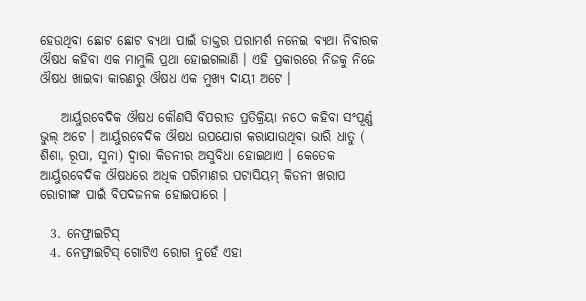ହେଉଥିବା ଛୋଟ ଛୋଟ ବ୍ୟଥା ପାଇଁ ଡାକ୍ତର ପରାମର୍ଶ ନନେଇ ବ୍ୟଥା ନିବାରକ ଔଷଧ କହିବା ଏକ ମାମୁଲି ପ୍ରଥା ହୋଇଗଲାଣି । ଏହି ପ୍ରକାରରେ ନିଜକୁ ନିଜେ ଔଷଧ ଖାଇବା କାରଣରୁ ଔଷଧ ଏକ ମୁଖ୍ୟ ଦାୟୀ ଅଟେ ।

    ଆର୍ୟୁରବେଦିକ ଔଷଧ କୌଣସି ବିପରୀତ ପ୍ରତିକ୍ରିୟା ନଠେ କହିବା ସଂପୂର୍ଣ୍ଣ ଭୁଲ୍ ଅଟେ । ଆର୍ୟୁରବେଦିକ ଔଷଧ ଉପଯୋଗ କରାଯାଉଥିବା ଭାରି ଧାତୁ ( ଶିଶା, ରୂପା, ସୁନା) ଦ୍ଵାରା କିଡନୀର ଅସୁବିଧା ହୋଇଥାଏ । କେତେକ ଆର୍ୟୁରବେଦିକ ଔଷଧରେ ଅଧିକ ପରିମାଣର ପଟାସିୟମ୍ କିଡନୀ ଖରାପ ରୋଗୀଙ୍କ ପାଇଁ ବିପଦଜନକ ହୋଇପାରେ ।

  3. ନେଫ୍ରାଇଟିସ୍
  4. ନେଫ୍ରାଇଟିସ୍ ଗୋଟିଏ ରୋଗ ନୁହେଁ ଏହା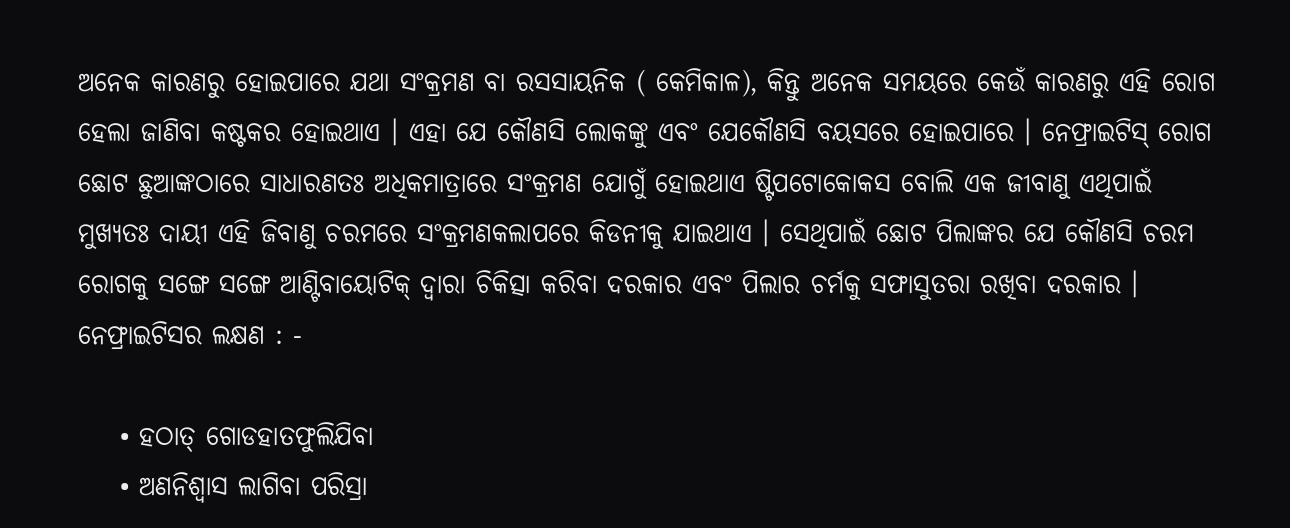ଅନେକ କାରଣରୁ ହୋଇପାରେ ଯଥା ସଂକ୍ରମଣ ବା ରସସାୟନିକ ( କେମିକାଳ), କିନ୍ତୁ ଅନେକ ସମୟରେ କେଉଁ କାରଣରୁ ଏହି ରୋଗ ହେଲା ଜାଣିବା କଷ୍ଟକର ହୋଇଥାଏ । ଏହା ଯେ କୌଣସି ଲୋକଙ୍କୁ ଏବଂ ଯେକୌଣସି ବୟସରେ ହୋଇପାରେ । ନେଫ୍ରାଇଟିସ୍ ରୋଗ ଛୋଟ ଛୁଆଙ୍କଠାରେ ସାଧାରଣତଃ ଅଧିକମାତ୍ରାରେ ସଂକ୍ରମଣ ଯୋଗୁଁ ହୋଇଥାଏ ଷ୍ଟିପଟୋକୋକସ ବୋଲି ଏକ ଜୀବାଣୁ ଏଥିପାଇଁ ମୁଖ୍ୟତଃ ଦାୟୀ ଏହି ଜିବାଣୁ ଚରମରେ ସଂକ୍ରମଣକଲାପରେ କିଡନୀକୁ ଯାଇଥାଏ । ସେଥିପାଇଁ ଛୋଟ ପିଲାଙ୍କର ଯେ କୌଣସି ଚରମ ରୋଗକୁ ସଙ୍ଗେ ସଙ୍ଗେ ଆଣ୍ଟିବାୟୋଟିକ୍ ଦ୍ଵାରା ଚିକିତ୍ସା କରିବା ଦରକାର ଏବଂ ପିଲାର ଚର୍ମକୁ ସଫାସୁତରା ରଖିବା ଦରକାର । ନେଫ୍ରାଇଟିସର ଲକ୍ଷଣ : -

    • ହଠାତ୍ ଗୋଡହାତଫୁଲିଯିବା
    • ଅଣନିଶ୍ଵାସ ଲାଗିବା ପରିସ୍ରା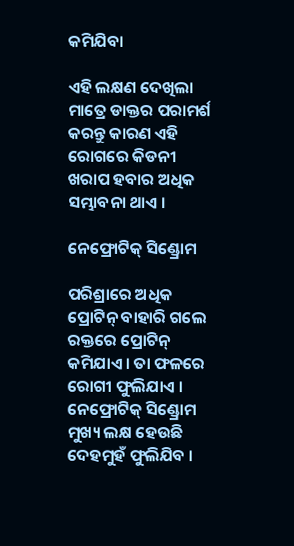କମିଯିବା

ଏହି ଲକ୍ଷଣ ଦେଖିଲା ମାତ୍ରେ ଡାକ୍ତର ପରାମର୍ଶ କରନ୍ତୁ କାରଣ ଏହି ରୋଗରେ କିଡନୀ ଖରାପ ହବାର ଅଧିକ ସମ୍ଭାବନା ଥାଏ ।

ନେଫ୍ରୋଟିକ୍ ସିଣ୍ଡ୍ରୋମ

ପରିଶ୍ରାରେ ଅଧିକ ପ୍ରୋଟିନ୍ ବାହାରି ଗଲେ ରକ୍ତରେ ପ୍ରୋଟିନ୍ କମିଯାଏ । ତା ଫଳରେ ରୋଗୀ ଫୁଲିଯାଏ । ନେଫ୍ରୋଟିକ୍ ସିଣ୍ଡ୍ରୋମ ମୁଖ୍ୟ ଲକ୍ଷ ହେଉଛି ଦେହମୁହଁ ଫୁଲିଯିବ ।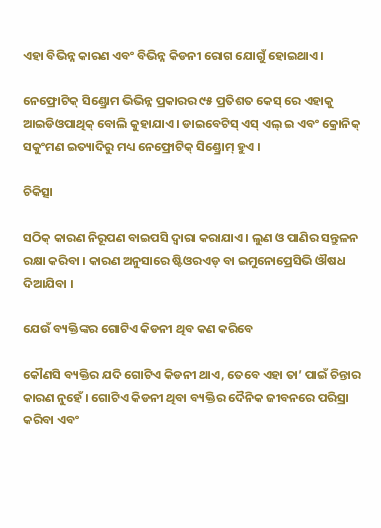ଏହା ବିଭିନ୍ନ କାରଣ ଏବଂ ବିଭିନ୍ନ କିଡନୀ ରୋଗ ଯୋଗୁଁ ହୋଇଥାଏ ।

ନେଫ୍ରୋଟିକ୍ ସିଣ୍ଡ୍ରୋମ ଭିଭିନ୍ନ ପ୍ରକାରର ୯୫ ପ୍ରତିଶତ କେସ୍ ରେ ଏହାକୁ ଆଇଡିଓପାଥିକ୍ ବୋଲି କୁହାଯାଏ । ଡାଇବେଟିସ୍ ଏସ୍ ଏଲ୍ ଇ ଏବଂ କ୍ରୋନିକ୍ ସକୁଂମଣ ଇତ୍ୟାଦିରୁ ମଧ୍ୟ ନେଫ୍ରୋଟିକ୍ ସିଣ୍ଡ୍ରୋମ୍ ହୁଏ ।

ଚିକିତ୍ସା

ସଠିକ୍ କାରଣ ନିରୂପଣ ବାଇପସି ଦ୍ଵାରା କରାଯାଏ । ଲୁଣ ଓ ପାଣିର ସନ୍ତୁଳନ ରକ୍ଷା କରିବା । କାରଣ ଅନୁସାରେ ଷ୍ଟିଓରଏଡ୍ ବା ଇମୁନୋପ୍ରେସିଭି ଔଷଧ ଦିଆଯିବା ।

ଯେଉଁ ବ୍ୟକ୍ତିଙ୍କର ଗୋଟିଏ କିଡନୀ ଥିବ କଣ କରିବେ

କୌଣସି ବ୍ୟକ୍ତିର ଯଦି ଗୋଟିଏ କିଡନୀ ଥାଏ, ତେବେ ଏହା ତା’ ପାଇଁ ଚିନ୍ତାର କାରଣ ନୁହେଁ । ଗୋଟିଏ କିଡନୀ ଥିବା ବ୍ୟକ୍ତିର ଦୈନିକ ଜୀବନରେ ପରିସ୍ରା କରିବା ଏବଂ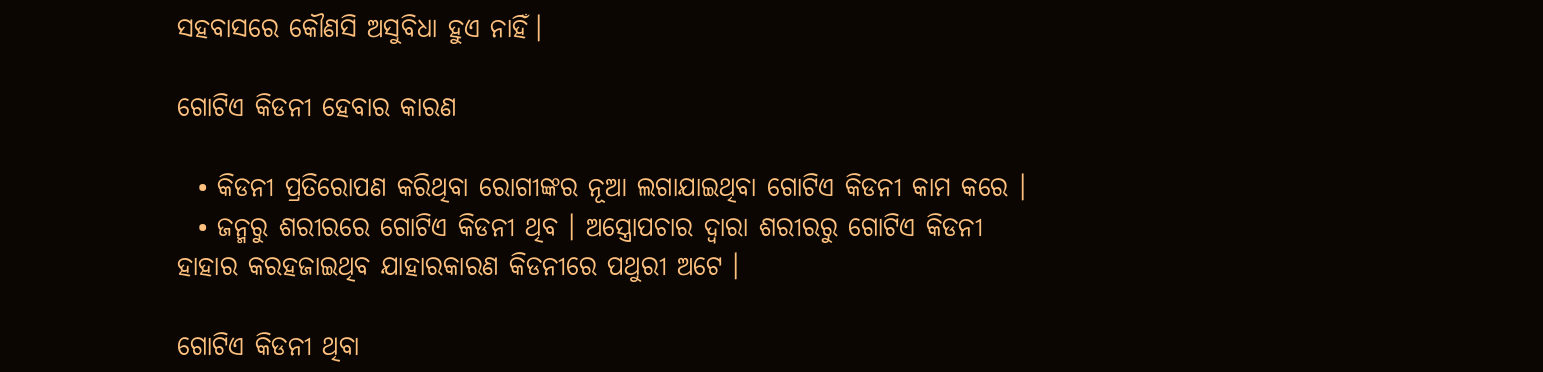ସହବାସରେ କୌଣସି ଅସୁବିଧା ହୁଏ ନାହିଁ।

ଗୋଟିଏ କିଡନୀ ହେବାର କାରଣ

  • କିଡନୀ ପ୍ରତିରୋପଣ କରିଥିବା ରୋଗୀଙ୍କର ନୂଆ ଲଗାଯାଇଥିବା ଗୋଟିଏ କିଡନୀ କାମ କରେ ।
  • ଜନ୍ମରୁ ଶରୀରରେ ଗୋଟିଏ କିଡନୀ ଥିବ । ଅସ୍ତ୍ରୋପଚାର ଦ୍ଵାରା ଶରୀରରୁ ଗୋଟିଏ କିଡନୀ ହାହାର କରହଜାଇଥିବ ଯାହାରକାରଣ କିଡନୀରେ ପଥୁରୀ ଅଟେ ।

ଗୋଟିଏ କିଡନୀ ଥିବା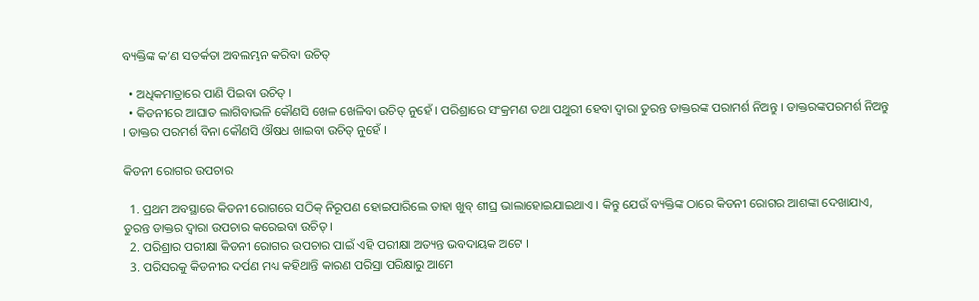ବ୍ୟକ୍ତିଙ୍କ କ’ଣ ସତର୍କତା ଅବଲମ୍ଭନ କରିବା ଉଚିତ୍

  • ଅଧିକମାତ୍ରାରେ ପାଣି ପିଇବା ଉଚିତ୍ ।
  • କିଡନୀରେ ଆଘାତ ଲାଗିବାଭଳି କୌଣସି ଖେଳ ଖେଳିବା ଉଚିତ୍ ନୁହେଁ । ପରିଶ୍ରାରେ ସଂକ୍ରମଣ ତଥା ପଥୁରୀ ହେବା ଦ୍ଵାରା ତୁରନ୍ତ ଡାକ୍ତରଙ୍କ ପରାମର୍ଶ ନିଅନ୍ତୁ । ଡାକ୍ତରଙ୍କପରମର୍ଶ ନିଅନ୍ତୁ । ଡାକ୍ତର ପରମର୍ଶ ବିନା କୌଣସି ଔଷଧ ଖାଇବା ଉଚିତ୍ ନୁହେଁ ।

କିଡନୀ ରୋଗର ଉପଚାର

  1. ପ୍ରଥମ ଅବସ୍ଥାରେ କିଡନୀ ରୋଗରେ ସଠିକ୍ ନିରୂପଣ ହୋଇପାରିଲେ ତାହା ଖୁବ୍ ଶୀଘ୍ର ଭାଲାହୋଇଯାଇଥାଏ । କିନ୍ତୁ ଯେଉଁ ବ୍ୟକ୍ତିଙ୍କ ଠାରେ କିଡନୀ ରୋଗର ଆଶଙ୍କା ଦେଖାଯାଏ, ତୁରନ୍ତ ଡାକ୍ତର ଦ୍ଵାରା ଉପଚାର କରେଇବା ଉଚିତ୍ ।
  2. ପରିଶ୍ରାର ପରୀକ୍ଷା କିଡନୀ ରୋଗର ଉପଚାର ପାଇଁ ଏହି ପରୀକ୍ଷା ଅତ୍ୟନ୍ତ ଭବଦାୟକ ଅଟେ ।
  3. ପରିସରକୁ କିଡନୀର ଦର୍ପଣ ମଧ୍ୟ କହିଥାନ୍ତି କାରଣ ପରିସ୍ରା ପରିକ୍ଷାରୁ ଆମେ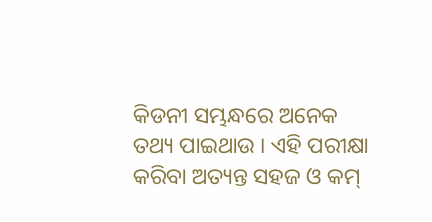କିଡନୀ ସମ୍ଭନ୍ଧରେ ଅନେକ ତଥ୍ୟ ପାଇଥାଉ । ଏହି ପରୀକ୍ଷା କରିବା ଅତ୍ୟନ୍ତ ସହଜ ଓ କମ୍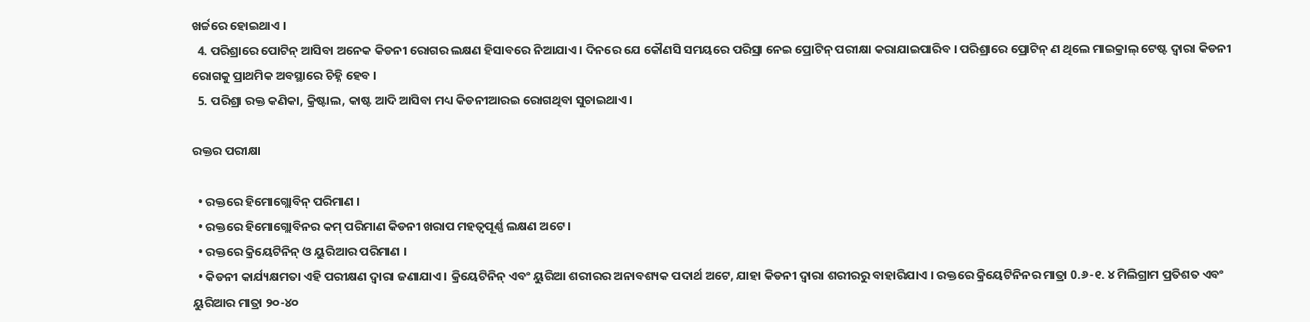ଖର୍ଚ୍ଚରେ ହୋଇଥାଏ ।
  4. ପରିଶ୍ରାରେ ପୋଟିନ୍ ଆସିବା ଅନେକ କିଡନୀ ରୋଗର ଲକ୍ଷଣ ହିସାବରେ ନିଆଯାଏ । ଦିନରେ ଯେ କୌଣସି ସମୟରେ ପରିସ୍ରା ନେଇ ପ୍ରୋଟିନ୍ ପରୀକ୍ଷା କରାଯାଇପାରିବ । ପରିଶ୍ରାରେ ପ୍ରୋଟିନ୍ ଣ ଥିଲେ ମାଇକ୍ରାଲ୍ ଟେଷ୍ଟ ଦ୍ଵାରା କିଡନୀ ରୋଗକୁ ପ୍ରାଥମିକ ଅବସ୍ଥାରେ ଚିହ୍ନି ହେବ ।
  5. ପରିଶ୍ରା ରକ୍ତ କଣିକା, କ୍ରିଷ୍ଟାଲ, କାଷ୍ଟ ଆଦି ଆସିବା ମଧ୍ୟ କିଡନୀଆରଇ ରୋଗଥିବା ସୁଚାଇଥାଏ।

ରକ୍ତର ପରୀକ୍ଷା

  • ରକ୍ତରେ ହିମୋଗ୍ଲୋବିନ୍ ପରିମାଣ ।
  • ରକ୍ତରେ ହିମୋଗ୍ଲୋବିନର କମ୍ ପରିମାଣ କିଡନୀ ଖରାପ ମହତ୍ଵପୂର୍ଣ୍ଣ ଲକ୍ଷଣ ଅଟେ ।
  • ରକ୍ତରେ କ୍ରିୟେଟିନିନ୍ ଓ ୟୁରିଆର ପରିମାଣ ।
  • କିଡନୀ କାର୍ଯ୍ୟକ୍ଷମତା ଏହି ପରୀକ୍ଷଣ ଦ୍ଵାରା ଜଣାଯାଏ । କ୍ରିୟେଟିନିନ୍ ଏବଂ ୟୁରିଆ ଶରୀରର ଅନାବଶ୍ୟକ ପଦାର୍ଥ ଅଟେ, ଯାହା କିଡନୀ ଦ୍ଵାରା ଶରୀରରୁ ବାହାରିଯାଏ । ରକ୍ତରେ କ୍ରିୟେଟିନିନର ମାତ୍ରା 0.୬-୧. ୪ ମିଲିଗ୍ରାମ ପ୍ରତିଶତ ଏବଂ ୟୁରିଆର ମାତ୍ରା ୨୦-୪୦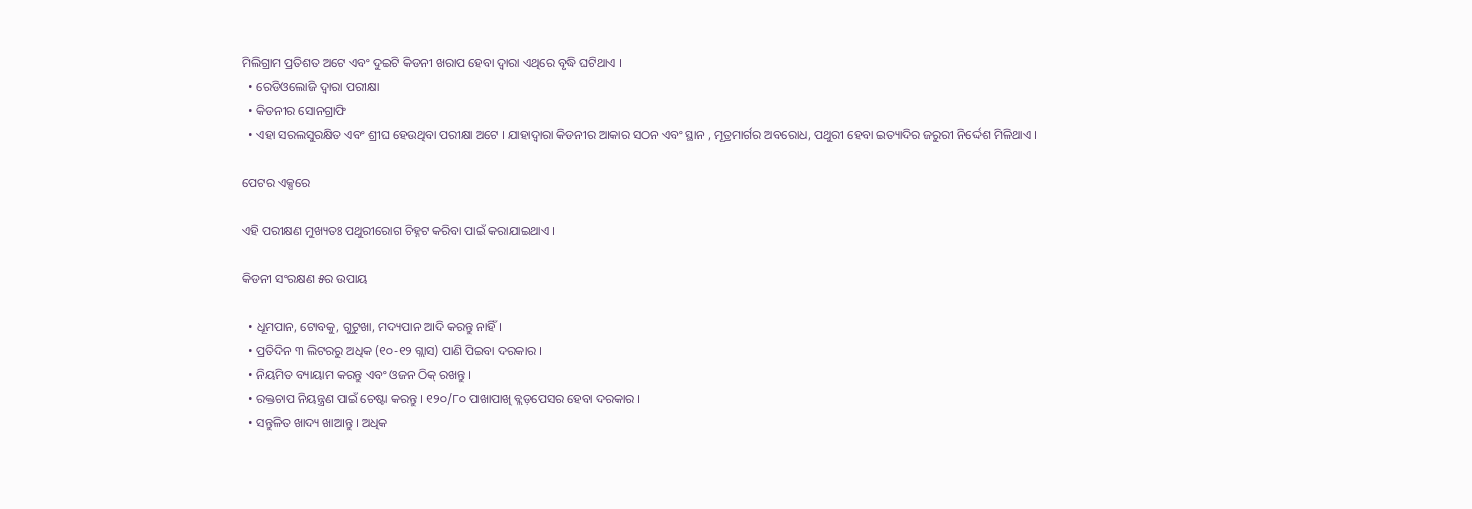ମିଲିଗ୍ରାମ ପ୍ରତିଶତ ଅଟେ ଏବଂ ଦୁଇଟି କିଡନୀ ଖରାପ ହେବା ଦ୍ଵାରା ଏଥିରେ ବୃଦ୍ଧି ଘଟିଥାଏ ।
  • ରେଡିଓଲୋଜି ଦ୍ଵାରା ପରୀକ୍ଷା
  • କିଡନୀର ସୋନଗ୍ରାଫି
  • ଏହା ସରଲସୁରକ୍ଷିତ ଏବଂ ଶ୍ରୀଘ ହେଉଥିବା ପରୀକ୍ଷା ଅଟେ । ଯାହାଦ୍ଵାରା କିଡନୀର ଆକାର ସଠନ ଏବଂ ସ୍ଥାନ , ମୂତ୍ରମାର୍ଗର ଅବରୋଧ, ପଥୁରୀ ହେବା ଇତ୍ୟାଦିର ଜରୁରୀ ନିର୍ଦ୍ଦେଶ ମିଳିଥାଏ ।

ପେଟର ଏକ୍ସରେ

ଏହି ପରୀକ୍ଷଣ ମୁଖ୍ୟତଃ ପଥୁରୀରୋଗ ଚିହ୍ନଟ କରିବା ପାଇଁ କରାଯାଇଥାଏ ।

କିଡନୀ ସଂରକ୍ଷଣ ୫ର ଉପାୟ

  • ଧୂମପାନ, ଟୋବକୁ, ଗୁଟୁଖା, ମଦ୍ୟପାନ ଆଦି କରନ୍ତୁ ନାହିଁ ।
  • ପ୍ରତିଦିନ ୩ ଲିଟରରୁ ଅଧିକ (୧୦-୧୨ ଗ୍ଲାସ) ପାଣି ପିଇବା ଦରକାର ।
  • ନିୟମିତ ବ୍ୟାୟାମ କରନ୍ତୁ ଏବଂ ଓଜନ ଠିକ୍ ରଖନ୍ତୁ ।
  • ରକ୍ତଚାପ ନିୟନ୍ତ୍ରଣ ପାଇଁ ଚେଷ୍ଟା କରନ୍ତୁ । ୧୨୦/୮୦ ପାଖାପାଖି ବ୍ଲଡ଼ପେସର ହେବା ଦରକାର ।
  • ସନ୍ତୁଳିତ ଖାଦ୍ୟ ଖାଆନ୍ତୁ । ଅଧିକ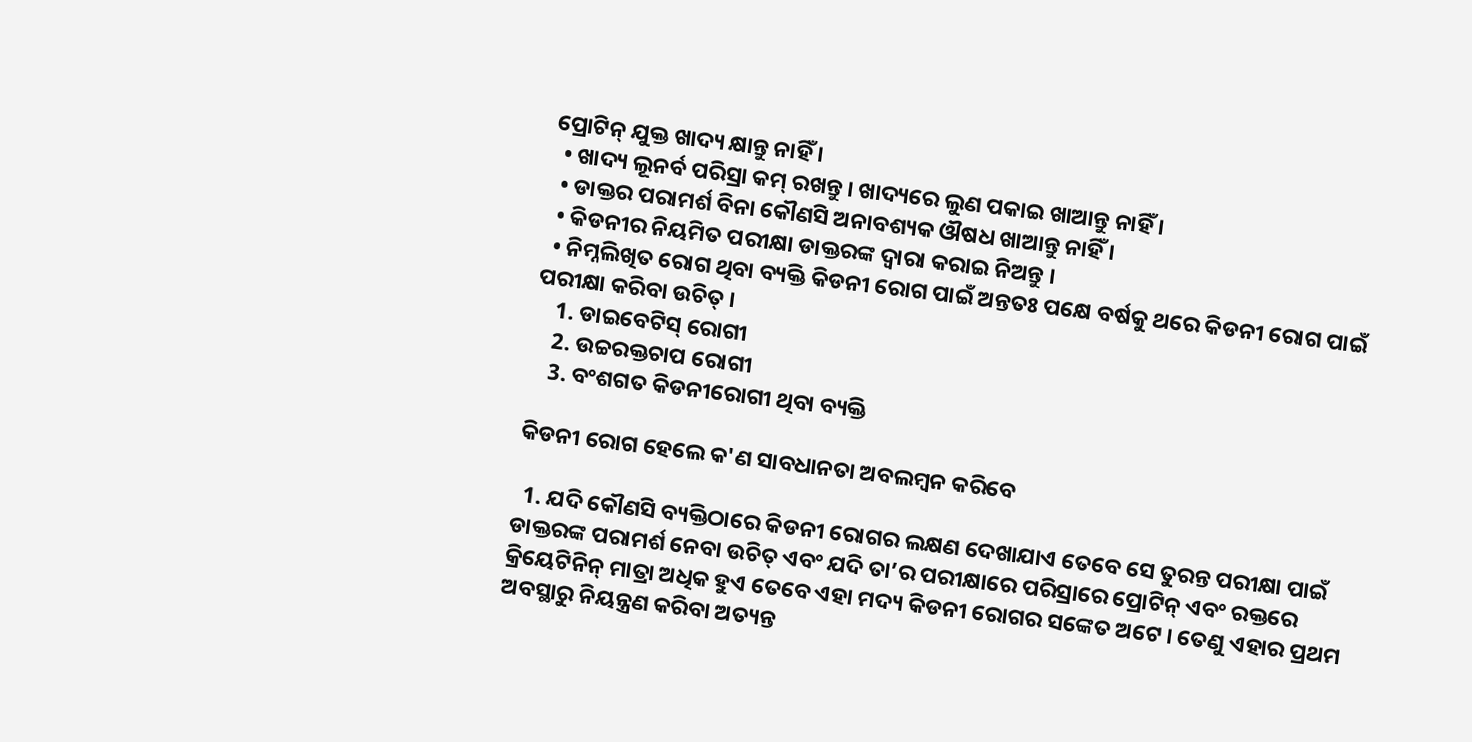ପ୍ରୋଟିନ୍ ଯୁକ୍ତ ଖାଦ୍ୟ କ୍ଷାନ୍ତୁ ନାହିଁ ।
  • ଖାଦ୍ୟ ଲୂନର୍ବ ପରିସ୍ରା କମ୍ ରଖନ୍ତୁ । ଖାଦ୍ୟରେ ଲୁଣ ପକାଇ ଖାଆନ୍ତୁ ନାହିଁ ।
  • ଡାକ୍ତର ପରାମର୍ଶ ବିନା କୌଣସି ଅନାବଶ୍ୟକ ଔଷଧ ଖାଆନ୍ତୁ ନାହିଁ ।
  • କିଡନୀର ନିୟମିତ ପରୀକ୍ଷା ଡାକ୍ତରଙ୍କ ଦ୍ଵାରା କରାଇ ନିଅନ୍ତୁ ।
  • ନିମ୍ନଲିଖିତ ରୋଗ ଥିବା ବ୍ୟକ୍ତି କିଡନୀ ରୋଗ ପାଇଁ ଅନ୍ତତଃ ପକ୍ଷେ ବର୍ଷକୁ ଥରେ କିଡନୀ ରୋଗ ପାଇଁ ପରୀକ୍ଷା କରିବା ଉଚିତ୍ ।
    1. ଡାଇବେଟିସ୍ ରୋଗୀ
    2. ଉଚ୍ଚରକ୍ତଚାପ ରୋଗୀ
    3. ବଂଶଗତ କିଡନୀରୋଗୀ ଥିବା ବ୍ୟକ୍ତି

କିଡନୀ ରୋଗ ହେଲେ କ'ଣ ସାବଧାନତା ଅବଲମ୍ବନ କରିବେ

  1. ଯଦି କୌଣସି ବ୍ୟକ୍ତିଠାରେ କିଡନୀ ରୋଗର ଲକ୍ଷଣ ଦେଖାଯାଏ ତେବେ ସେ ତୁରନ୍ତ ପରୀକ୍ଷା ପାଇଁ ଡାକ୍ତରଙ୍କ ପରାମର୍ଶ ନେବା ଉଚିତ୍ ଏବଂ ଯଦି ତା’ର ପରୀକ୍ଷାରେ ପରିସ୍ରାରେ ପ୍ରୋଟିନ୍ ଏବଂ ରକ୍ତରେ କ୍ରିୟେଟିନିନ୍ ମାତ୍ରା ଅଧିକ ହୁଏ ତେବେ ଏହା ମଦ୍ୟ କିଡନୀ ରୋଗର ସଙ୍କେତ ଅଟେ । ତେଣୁ ଏହାର ପ୍ରଥମ ଅବସ୍ଥାରୁ ନିୟନ୍ତ୍ରଣ କରିବା ଅତ୍ୟନ୍ତ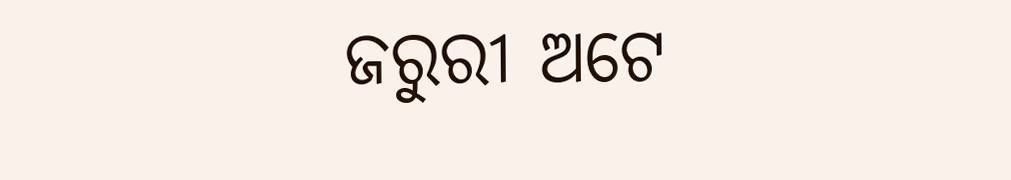ଜରୁରୀ ଅଟେ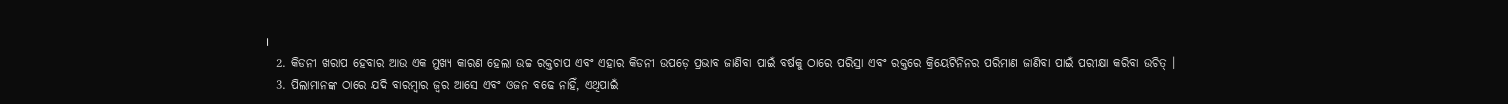।
  2. କିଡନୀ ଖରାପ ହେବାର ଆଉ ଏକ ମୁଖ୍ୟ କାରଣ ହେଲା ଉଚ୍ଚ ରକ୍ତଚାପ ଏବଂ ଏହାର କିଡନୀ ଉପଡ଼େ ପ୍ରଭାବ ଜାଣିବା ପାଇଁ ବର୍ଷକୁ ଠାରେ ପରିସ୍ରା ଏବଂ ରକ୍ତରେ କ୍ରିୟେଟିନିନର ପରିମାଣ ଜାଣିବା ପାଇଁ ପରୀକ୍ଷା କରିବା ଉଚିତ୍ ।
  3. ପିଲାମାନଙ୍କ ଠାରେ ଯଦି ବାରମ୍ବାର ଜ୍ଵର ଆସେ ଏବଂ ଓଜନ ବଢେ ନାହିଁ, ଏଥିପାଇଁ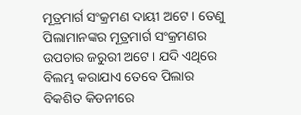ମୂତ୍ରମାର୍ଗ ସଂକ୍ରମଣ ଦାୟୀ ଅଟେ । ତେଣୁ ପିଲାମାନଙ୍କର ମୂତ୍ରମାର୍ଗ ସଂକ୍ରମଣର ଉପଚାର ଜରୁରୀ ଅଟେ । ଯଦି ଏଥିରେ ବିଲମ୍ଭ କରାଯାଏ ତେବେ ପିଲାର ବିକଶିତ କିଡନୀରେ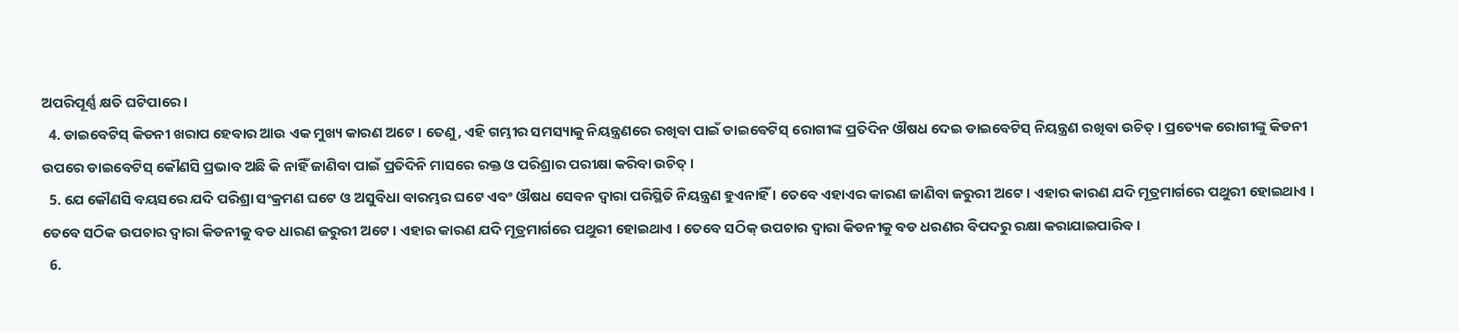ଅପରିପୂର୍ଣ୍ଣ କ୍ଷତି ଘଟିପାରେ ।
  4. ଡାଇବେଟିସ୍ କିଡନୀ ଖରାପ ହେବାର ଆଉ ଏକ ମୁଖ୍ୟ କାରଣ ଅଟେ । ତେଣୁ, ଏହି ଗମ୍ଭୀର ସମସ୍ୟାକୁ ନିୟନ୍ତ୍ରଣରେ ରଖିବା ପାଇଁ ଡାଇବେଟିସ୍ ରୋଗୀଙ୍କ ପ୍ରତିଦିନ ଔଷଧ ଦେଇ ଡାଇବେଟିସ୍ ନିୟନ୍ତ୍ରଣ ରଖିବା ଉଚିତ୍ । ପ୍ରତ୍ୟେକ ରୋଗୀଙ୍କୁ କିଡନୀ ଉପରେ ଡାଇବେଟିସ୍ କୌଣସି ପ୍ରଭାବ ଅଛି କି ନାହିଁ ଜାଣିବା ପାଇଁ ପ୍ରତିଦିନି ମାସରେ ରକ୍ତ ଓ ପରିଶ୍ରାର ପରୀକ୍ଷା କରିବା ଉଚିତ୍ ।
  5. ଯେ କୌଣସି ବୟସରେ ଯଦି ପରିଶ୍ରା ସଂକ୍ରମଣ ଘଟେ ଓ ଅସୁବିଧା ବାରମ୍ଭର ଘଟେ ଏବଂ ଔଷଧ ସେବନ ଦ୍ଵାରା ପରିସ୍ଥିତି ନିୟନ୍ତ୍ରଣ ହୁଏନାହିଁ । ତେବେ ଏହାଏର କାରଣ ଜାଣିବା ଜରୁରୀ ଅଟେ । ଏହାର କାରଣ ଯଦି ମୂତ୍ରମାର୍ଗରେ ପଥୁରୀ ହୋଇଥାଏ । ତେବେ ସଠିକ ଉପଚାର ଦ୍ଵାରା କିଡନୀକୁ ବଡ ଧାରଣ ଜରୁରୀ ଅଟେ । ଏହାର କାରଣ ଯଦି ମୂତ୍ରମାର୍ଗରେ ପଥୁରୀ ହୋଇଥାଏ । ତେବେ ସଠିକ୍ ଉପଚାର ଦ୍ଵାରା କିଡନୀକୁ ବଡ ଧରଣର ବିପଦରୁ ରକ୍ଷା କରାଯାଇପାରିବ ।
  6.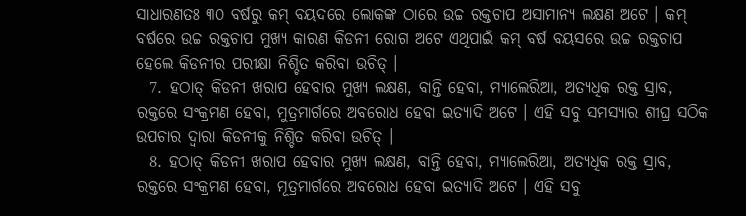ସାଧାରଣତଃ ୩୦ ବର୍ଷରୁ କମ୍ ବୟଦରେ ଲୋକଙ୍କ ଠାରେ ଉଚ୍ଚ ରକ୍ତଚାପ ଅସାମାନ୍ୟ ଲକ୍ଷଣ ଅଟେ । କମ୍ ବର୍ଷରେ ଉଚ୍ଚ ରକ୍ତଚାପ ମୁଖ୍ୟ କାରଣ କିଡନୀ ରୋଗ ଅଟେ ଏଥିପାଇଁ କମ୍ ବର୍ଷ ବୟସରେ ଉଚ୍ଚ ରକ୍ତଚାପ ହେଲେ କିଡନୀର ପରୀକ୍ଷା ନିଶ୍ଚିତ କରିବା ଉଚିତ୍ ।
  7. ହଠାତ୍ କିଡନୀ ଖରାପ ହେବାର ମୁଖ୍ୟ ଲକ୍ଷଣ, ବାନ୍ତି ହେବା, ମ୍ୟାଲେରିଆ, ଅତ୍ୟଧିକ ରକ୍ତ ସ୍ରାବ, ରକ୍ତରେ ସଂକ୍ରମଣ ହେବା, ମୁତ୍ରମାର୍ଗରେ ଅବରୋଧ ହେବା ଇତ୍ୟାଦି ଅଟେ । ଏହି ସବୁ ସମସ୍ୟାର ଶୀଘ୍ର ସଠିକ ଉପଚାର ଦ୍ଵାରା କିଡନୀକୁ ନିଶ୍ଚିତ କରିବା ଉଚିତ୍ ।
  8. ହଠାତ୍ କିଡନୀ ଖରାପ ହେବାର ମୁଖ୍ୟ ଲକ୍ଷଣ, ବାନ୍ତି ହେବା, ମ୍ୟାଲେରିଆ, ଅତ୍ୟଧିକ ରକ୍ତ ସ୍ରାବ, ରକ୍ତରେ ସଂକ୍ରମଣ ହେବା, ମୂତ୍ରମାର୍ଗରେ ଅବରୋଧ ହେବା ଇତ୍ୟାଦି ଅଟେ । ଏହି ସବୁ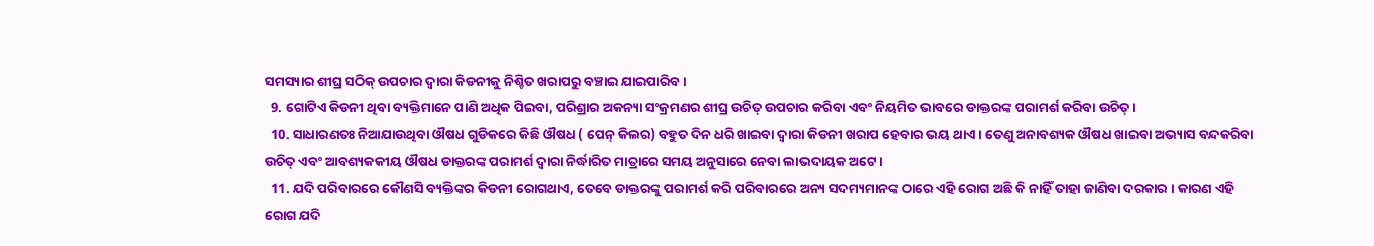ସମସ୍ୟାର ଶୀଘ୍ର ସଠିକ୍ ଉପଚାର ଦ୍ଵାରା କିଡନୀକୁ ନିଶ୍ଚିତ ଖରାପରୁ ବଞ୍ଚାଇ ଯାଇପାରିବ ।
  9. ଗୋଟିଏ କିଡନୀ ଥିବା ବ୍ୟକ୍ତିମାନେ ପାଣି ଅଧିକ ପିଇବା, ପରିଶ୍ରାର ଅକନ୍ୟା ସଂକ୍ରମଣର ଶୀଘ୍ର ଉଚିତ୍ ଉପଚାର କରିବା ଏବଂ ନିୟମିତ ଭାବରେ ଡାକ୍ତରଙ୍କ ପରାମର୍ଶ କରିବା ଉଚିତ୍ ।
  10. ସାଧାରଣତଃ ନିଆଯାଉଥିବା ଔଷଧ ଗୁଡିକରେ କିଛି ଔଷଧ ( ପେନ୍ କିଲର) ବହୁତ ଦିନ ଧରି ଖାଇବା ଦ୍ଵାରା କିଡନୀ ଖରାପ ହେବାର ଭୟ ଥାଏ । ତେଣୁ ଅନାବଶ୍ୟକ ଔଷଧ ଖାଇବା ଅଭ୍ୟାସ ବନ୍ଦକରିବା ଉଚିତ୍ ଏବଂ ଆବଶ୍ୟକକୀୟ ଔଷଧ ଡାକ୍ତରଙ୍କ ପରାମର୍ଶ ଦ୍ଵାରା ନିର୍ଦ୍ଧାରିତ ମାତ୍ରାରେ ସମୟ ଅନୁସାରେ ନେବା ଲାଭଦାୟକ ଅଟେ ।
  11. ଯଦି ପରିବାରରେ କୌଣସି ବ୍ୟକ୍ତିଙ୍କର କିଡନୀ ରୋଗଥାଏ, ତେବେ ଡାକ୍ତରଙ୍କୁ ପରାମର୍ଶ କରି ପରିବାରରେ ଅନ୍ୟ ସଦମ୍ୟମାନଙ୍କ ଠାରେ ଏହି ରୋଗ ଅଛି କି ନାହିଁ ତାହା ଜାଣିବା ଦରକାର । କାରଣ ଏହି ରୋଗ ଯଦି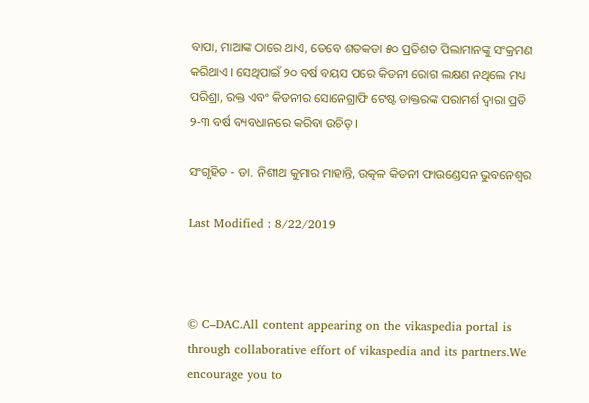ବାପା, ମାଆଙ୍କ ଠାରେ ଥାଏ, ତେବେ ଶତକଡା ୫୦ ପ୍ରତିଶତ ପିଲାମାନଙ୍କୁ ସଂକ୍ରମଣ କରିଥାଏ । ସେଥିପାଇଁ ୨୦ ବର୍ଷ ବୟସ ପରେ କିଡନୀ ରୋଗ ଲକ୍ଷଣ ନଥିଲେ ମଧ୍ୟ ପରିଶ୍ରା, ରକ୍ତ ଏବଂ କିଡନୀର ସୋନେଗ୍ରାଫି ଟେଷ୍ଟ ଡାକ୍ତରଙ୍କ ପରାମର୍ଶ ଦ୍ଵାରା ପ୍ରତି ୨-୩ ବର୍ଷ ବ୍ୟବଧାନରେ କରିବା ଉଚିତ୍ ।

ସଂଗୃହିତ - ଡା. ନିଶୀଥ କୁମାର ମାହାନ୍ତି, ଉତ୍କଳ କିଡନୀ ଫାଉଣ୍ଡେସନ ଭୁବନେଶ୍ଵର

Last Modified : 8/22/2019



© C–DAC.All content appearing on the vikaspedia portal is through collaborative effort of vikaspedia and its partners.We encourage you to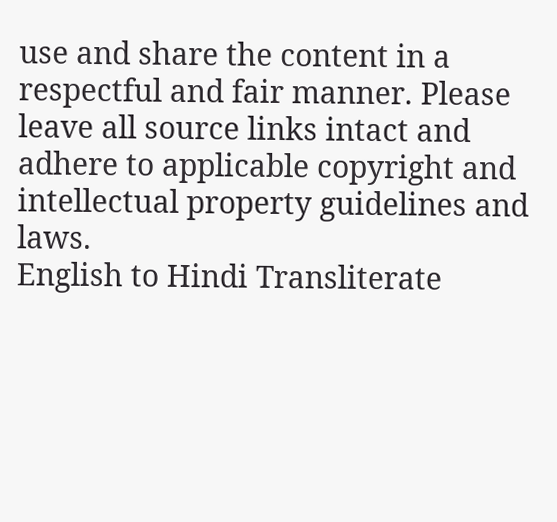use and share the content in a respectful and fair manner. Please leave all source links intact and adhere to applicable copyright and intellectual property guidelines and laws.
English to Hindi Transliterate